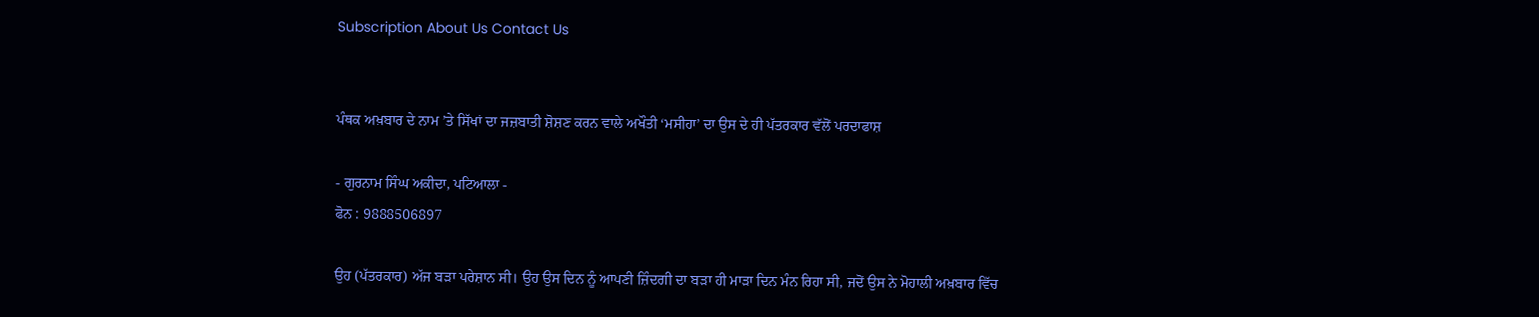Subscription About Us Contact Us


ਪੰਥਕ ਅਖ਼ਬਾਰ ਦੇ ਨਾਮ ’ਤੇ ਸਿੱਖਾਂ ਦਾ ਜਜ਼ਬਾਤੀ ਸ਼ੋਸ਼ਣ ਕਰਨ ਵਾਲੇ ਅਖੌਤੀ ‘ਮਸੀਹਾ’ ਦਾ ਉਸ ਦੇ ਹੀ ਪੱਤਰਕਾਰ ਵੱਲੋਂ ਪਰਦਾਫਾਸ਼

- ਗੁਰਨਾਮ ਸਿੰਘ ਅਕੀਦਾ, ਪਟਿਆਲਾ -
ਫੋਨ : 9888506897

ਉਹ (ਪੱਤਰਕਾਰ) ਅੱਜ ਬੜਾ ਪਰੇਸ਼ਾਨ ਸੀ। ਉਹ ਉਸ ਦਿਨ ਨੂੰ ਆਪਣੀ ਜ਼ਿੰਦਗੀ ਦਾ ਬੜਾ ਹੀ ਮਾੜਾ ਦਿਨ ਮੰਨ ਰਿਹਾ ਸੀ, ਜਦੋਂ ਉਸ ਨੇ ਮੋਹਾਲੀ ਅਖ਼ਬਾਰ ਵਿੱਚ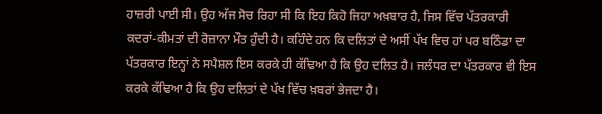ਹਾਜ਼ਰੀ ਪਾਈ ਸੀ। ਉਹ ਅੱਜ ਸੋਚ ਰਿਹਾ ਸੀ ਕਿ ਇਹ ਕਿਹੋ ਜਿਹਾ ਅਖ਼ਬਾਰ ਹੈ, ਜਿਸ ਵਿੱਚ ਪੱਤਰਕਾਰੀ ਕਦਰਾਂ-ਕੀਮਤਾਂ ਦੀ ਰੋਜ਼ਾਨਾ ਮੌਤ ਹੁੰਦੀ ਹੈ। ਕਹਿੰਦੇ ਹਨ ਕਿ ਦਲਿਤਾਂ ਦੇ ਅਸੀਂ ਪੱਖ ਵਿਚ ਹਾਂ ਪਰ ਬਠਿੰਡਾ ਦਾ ਪੱਤਰਕਾਰ ਇਨ੍ਹਾਂ ਨੇ ਸਪੈਸ਼ਲ ਇਸ ਕਰਕੇ ਹੀ ਕੱਢਿਆ ਹੈ ਕਿ ਉਹ ਦਲਿਤ ਹੈ। ਜਲੰਧਰ ਦਾ ਪੱਤਰਕਾਰ ਵੀ ਇਸ ਕਰਕੇ ਕੱਢਿਆ ਹੈ ਕਿ ਉਹ ਦਲਿਤਾਂ ਦੇ ਪੱਖ ਵਿੱਚ ਖ਼ਬਰਾਂ ਭੇਜਦਾ ਹੈ।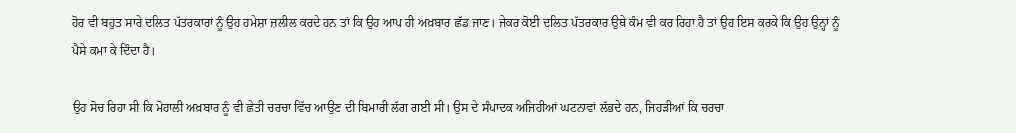ਹੋਰ ਵੀ ਬਹੁਤ ਸਾਰੇ ਦਲਿਤ ਪੱਤਰਕਾਰਾਂ ਨੂੰ ਉਹ ਹਮੇਸ਼ਾ ਜ਼ਲੀਲ ਕਰਦੇ ਹਨ ਤਾਂ ਕਿ ਉਹ ਆਪ ਹੀ ਅਖ਼ਬਾਰ ਛੱਡ ਜਾਣ। ਜੇਕਰ ਕੋਈ ਦਲਿਤ ਪੱਤਰਕਾਰ ਉਥੇ ਕੰਮ ਵੀ ਕਰ ਰਿਹਾ ਹੈ ਤਾਂ ਉਹ ਇਸ ਕਰਕੇ ਕਿ ਉਹ ਉਨ੍ਹਾਂ ਨੂੰ ਪੈਸੇ ਕਮਾ ਕੇ ਦਿੰਦਾ ਹੈ।

ਉਹ ਸੋਚ ਰਿਹਾ ਸੀ ਕਿ ਮੋਹਾਲੀ ਅਖ਼ਬਾਰ ਨੂੰ ਵੀ ਛੇਤੀ ਚਰਚਾ ਵਿੱਚ ਆਉਣ ਦੀ ਬਿਮਾਰੀ ਲੱਗ ਗਈ ਸੀ। ਉਸ ਦੇ ਸੰਪਾਦਕ ਅਜਿਹੀਆਂ ਘਟਨਾਵਾਂ ਲੱਭਦੇ ਹਨ, ਜਿਹੜੀਆਂ ਕਿ ਚਰਚਾ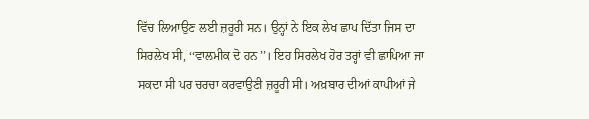ਵਿੱਚ ਲਿਆਉਣ ਲਈ ਜ਼ਰੂਰੀ ਸਨ। ਉਨ੍ਹਾਂ ਨੇ ਇਕ ਲੇਖ ਛਾਪ ਦਿੱਤਾ ਜਿਸ ਦਾ ਸਿਰਲੇਖ ਸੀ, ‘‘ਵਾਲਮੀਕ ਦੋ ਹਨ’’। ਇਹ ਸਿਰਲੇਖ ਹੋਰ ਤਰ੍ਹਾਂ ਵੀ ਛਾਪਿਆ ਜਾ ਸਕਦਾ ਸੀ ਪਰ ਚਰਚਾ ਕਰਵਾਉਣੀ ਜ਼ਰੂਰੀ ਸੀ। ਅਖ਼ਬਾਰ ਦੀਆਂ ਕਾਪੀਆਂ ਜੇ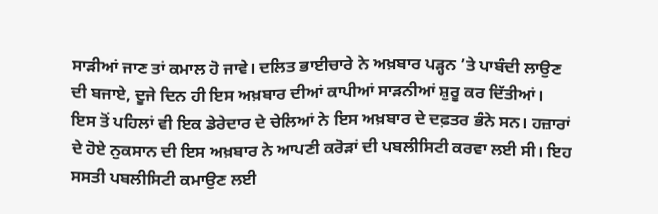ਸਾੜੀਆਂ ਜਾਣ ਤਾਂ ਕਮਾਲ ਹੋ ਜਾਵੇ। ਦਲਿਤ ਭਾਈਚਾਰੇ ਨੇ ਅਖ਼ਬਾਰ ਪੜ੍ਹਨ ’ਤੇ ਪਾਬੰਦੀ ਲਾਉਣ ਦੀ ਬਜਾਏ, ਦੂਜੇ ਦਿਨ ਹੀ ਇਸ ਅਖ਼ਬਾਰ ਦੀਆਂ ਕਾਪੀਆਂ ਸਾੜਨੀਆਂ ਸ਼ੁਰੂ ਕਰ ਦਿੱਤੀਆਂ। ਇਸ ਤੋਂ ਪਹਿਲਾਂ ਵੀ ਇਕ ਡੇਰੇਦਾਰ ਦੇ ਚੇਲਿਆਂ ਨੇ ਇਸ ਅਖ਼ਬਾਰ ਦੇ ਦਫ਼ਤਰ ਭੰਨੇ ਸਨ। ਹਜ਼ਾਰਾਂ ਦੇ ਹੋਏ ਨੁਕਸਾਨ ਦੀ ਇਸ ਅਖ਼ਬਾਰ ਨੇ ਆਪਣੀ ਕਰੋੜਾਂ ਦੀ ਪਬਲੀਸਿਟੀ ਕਰਵਾ ਲਈ ਸੀ। ਇਹ ਸਸਤੀ ਪਬਲੀਸਿਟੀ ਕਮਾਉਣ ਲਈ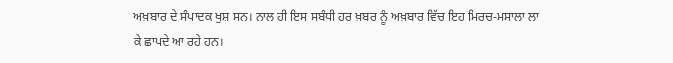ਅਖ਼ਬਾਰ ਦੇ ਸੰਪਾਦਕ ਖੁਸ਼ ਸਨ। ਨਾਲ ਹੀ ਇਸ ਸਬੰਧੀ ਹਰ ਖ਼ਬਰ ਨੂੰ ਅਖ਼ਬਾਰ ਵਿੱਚ ਇਹ ਮਿਰਚ-ਮਸਾਲਾ ਲਾ ਕੇ ਛਾਪਦੇ ਆ ਰਹੇ ਹਨ।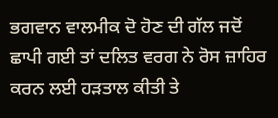ਭਗਵਾਨ ਵਾਲਮੀਕ ਦੋ ਹੋਣ ਦੀ ਗੱਲ ਜਦੋਂ ਛਾਪੀ ਗਈ ਤਾਂ ਦਲਿਤ ਵਰਗ ਨੇ ਰੋਸ ਜ਼ਾਹਿਰ ਕਰਨ ਲਈ ਹੜਤਾਲ ਕੀਤੀ ਤੇ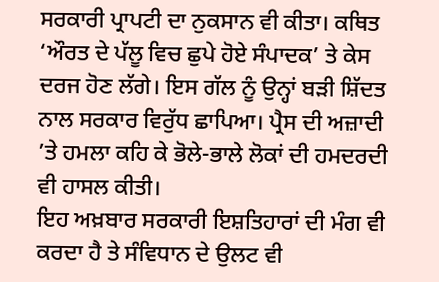ਸਰਕਾਰੀ ਪ੍ਰਾਪਟੀ ਦਾ ਨੁਕਸਾਨ ਵੀ ਕੀਤਾ। ਕਥਿਤ ‘ਔਰਤ ਦੇ ਪੱਲੂ ਵਿਚ ਛੁਪੇ ਹੋਏ ਸੰਪਾਦਕ’ ਤੇ ਕੇਸ ਦਰਜ ਹੋਣ ਲੱਗੇ। ਇਸ ਗੱਲ ਨੂੰ ਉਨ੍ਹਾਂ ਬੜੀ ਸ਼ਿੱਦਤ ਨਾਲ ਸਰਕਾਰ ਵਿਰੁੱਧ ਛਾਪਿਆ। ਪ੍ਰੈਸ ਦੀ ਅਜ਼ਾਦੀ ’ਤੇ ਹਮਲਾ ਕਹਿ ਕੇ ਭੋਲੇ-ਭਾਲੇ ਲੋਕਾਂ ਦੀ ਹਮਦਰਦੀ ਵੀ ਹਾਸਲ ਕੀਤੀ।
ਇਹ ਅਖ਼ਬਾਰ ਸਰਕਾਰੀ ਇਸ਼ਤਿਹਾਰਾਂ ਦੀ ਮੰਗ ਵੀ ਕਰਦਾ ਹੈ ਤੇ ਸੰਵਿਧਾਨ ਦੇ ਉਲਟ ਵੀ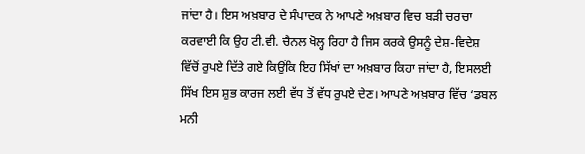ਜਾਂਦਾ ਹੈ। ਇਸ ਅਖ਼ਬਾਰ ਦੇ ਸੰਪਾਦਕ ਨੇ ਆਪਣੇ ਅਖ਼ਬਾਰ ਵਿਚ ਬੜੀ ਚਰਚਾ ਕਰਵਾਈ ਕਿ ਉਹ ਟੀ.ਵੀ. ਚੈਨਲ ਖੋਲ੍ਹ ਰਿਹਾ ਹੈ ਜਿਸ ਕਰਕੇ ਉਸਨੂੰ ਦੇਸ਼-ਵਿਦੇਸ਼ ਵਿੱਚੋਂ ਰੁਪਏ ਦਿੱਤੇ ਗਏ ਕਿਉਂਕਿ ਇਹ ਸਿੱਖਾਂ ਦਾ ਅਖ਼ਬਾਰ ਕਿਹਾ ਜਾਂਦਾ ਹੈ, ਇਸਲਈ ਸਿੱਖ ਇਸ ਸ਼ੁਭ ਕਾਰਜ ਲਈ ਵੱਧ ਤੋਂ ਵੱਧ ਰੁਪਏ ਦੇਣ। ਆਪਣੇ ਅਖ਼ਬਾਰ ਵਿੱਚ ‘ਡਬਲ ਮਨੀ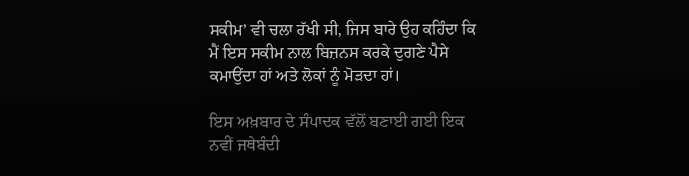ਸਕੀਮ’ ਵੀ ਚਲਾ ਰੱਖੀ ਸੀ, ਜਿਸ ਬਾਰੇ ਉਹ ਕਹਿੰਦਾ ਕਿ ਮੈਂ ਇਸ ਸਕੀਮ ਨਾਲ ਬਿਜ਼ਨਸ ਕਰਕੇ ਦੁਗਣੇ ਪੈਸੇ ਕਮਾਉਂਦਾ ਹਾਂ ਅਤੇ ਲੋਕਾਂ ਨੂੰ ਮੋੜਦਾ ਹਾਂ।

ਇਸ ਅਖ਼ਬਾਰ ਦੇ ਸੰਪਾਦਕ ਵੱਲੋਂ ਬਣਾਈ ਗਈ ਇਕ ਨਵੀਂ ਜਥੇਬੰਦੀ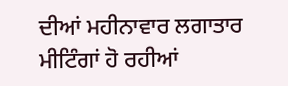ਦੀਆਂ ਮਹੀਨਾਵਾਰ ਲਗਾਤਾਰ ਮੀਟਿੰਗਾਂ ਹੋ ਰਹੀਆਂ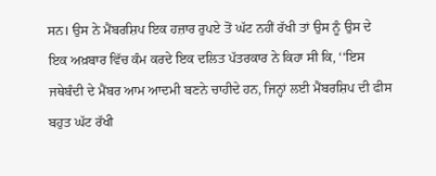ਸਨ। ਉਸ ਨੇ ਮੈਂਬਰਸ਼ਿਪ ਇਕ ਹਜ਼ਾਰ ਰੁਪਏ ਤੋਂ ਘੱਟ ਨਹੀਂ ਰੱਖੀ ਤਾਂ ਉਸ ਨੂੰ ਉਸ ਦੇ ਇਕ ਅਖ਼ਬਾਰ ਵਿੱਚ ਕੰਮ ਕਰਦੇ ਇਕ ਦਲਿਤ ਪੱਤਰਕਾਰ ਨੇ ਕਿਹਾ ਸੀ ਕਿ, ‘‘ਇਸ ਜਥੇਬੰਦੀ ਦੇ ਮੈਂਬਰ ਆਮ ਆਦਮੀ ਬਣਨੇ ਚਾਹੀਦੇ ਹਨ, ਜਿਨ੍ਹਾਂ ਲਈ ਮੈਂਬਰਸ਼ਿਪ ਦੀ ਫੀਸ ਬਹੁਤ ਘੱਟ ਰੱਖੀ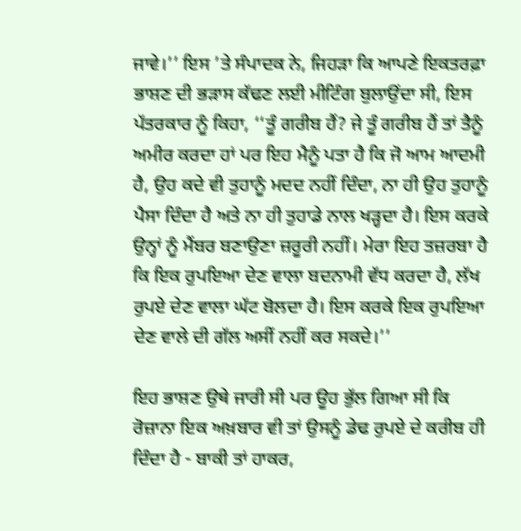ਜਾਵੇ।’’ ਇਸ ’ਤੇ ਸੰਪਾਦਕ ਨੇ, ਜਿਹੜਾ ਕਿ ਆਪਣੇ ਇਕਤਰਫ਼ਾ ਭਾਸ਼ਣ ਦੀ ਭੜਾਸ ਕੱਢਣ ਲਈ ਮੀਟਿੰਗ ਬੁਲਾਉਂਦਾ ਸੀ, ਇਸ ਪੱਤਰਕਾਰ ਨੂੰ ਕਿਹਾ, ‘‘ਤੂੰ ਗਰੀਬ ਹੈਂ? ਜੇ ਤੂੰ ਗਰੀਬ ਹੈਂ ਤਾਂ ਤੈਨੂੰ ਅਮੀਰ ਕਰਦਾ ਹਾਂ ਪਰ ਇਹ ਮੈਨੂੰ ਪਤਾ ਹੈ ਕਿ ਜੋ ਆਮ ਆਦਮੀ ਹੈ, ਉਹ ਕਦੇ ਵੀ ਤੁਹਾਨੂੰ ਮਦਦ ਨਹੀਂ ਦਿੰਦਾ, ਨਾ ਹੀ ਉਹ ਤੁਹਾਨੂੰ ਪੈਸਾ ਦਿੰਦਾ ਹੈ ਅਤੇ ਨਾ ਹੀ ਤੁਹਾਡੇ ਨਾਲ ਖੜ੍ਹਦਾ ਹੈ। ਇਸ ਕਰਕੇ ਉਨ੍ਹਾਂ ਨੂੰ ਮੈਂਬਰ ਬਣਾਉਣਾ ਜ਼ਰੂਰੀ ਨਹੀਂ। ਮੇਰਾ ਇਹ ਤਜ਼ਰਬਾ ਹੈ ਕਿ ਇਕ ਰੁਪਇਆ ਦੇਣ ਵਾਲਾ ਬਦਨਾਮੀ ਵੱਧ ਕਰਦਾ ਹੈ, ਲੱਖ ਰੁਪਏ ਦੇਣ ਵਾਲਾ ਘੱਟ ਬੋਲਦਾ ਹੈ। ਇਸ ਕਰਕੇ ਇਕ ਰੁਪਇਆ ਦੇਣ ਵਾਲੇ ਦੀ ਗੱਲ ਅਸੀਂ ਨਹੀਂ ਕਰ ਸਕਦੇ।’’

ਇਹ ਭਾਸ਼ਣ ਉਥੇ ਜਾਰੀ ਸੀ ਪਰ ਊਹ ਭੁੱਲ ਗਿਆ ਸੀ ਕਿ ਰੋਜ਼ਾਨਾ ਇਕ ਅਖ਼ਬਾਰ ਵੀ ਤਾਂ ਉਸਨੂੰ ਡੇਢ ਰੁਪਏ ਦੇ ਕਰੀਬ ਹੀ ਦਿੰਦਾ ਹੈ - ਬਾਕੀ ਤਾਂ ਹਾਕਰ,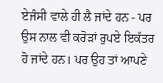ਏਜੰਸੀ ਵਾਲੇ ਹੀ ਲੈ ਜਾਂਦੇ ਹਨ - ਪਰ ਉਸ ਨਾਲ ਵੀ ਕਰੋੜਾਂ ਰੁਪਏ ਇਕੱਤਰ ਹੋ ਜਾਂਦੇ ਹਨ। ਪਰ ਉਹ ਤਾਂ ਆਪਣੇ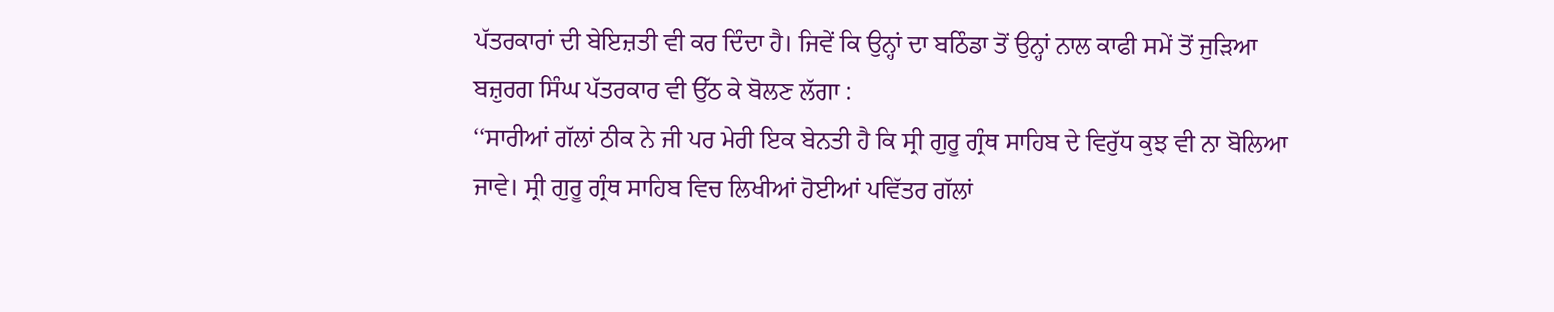ਪੱਤਰਕਾਰਾਂ ਦੀ ਬੇਇਜ਼ਤੀ ਵੀ ਕਰ ਦਿੰਦਾ ਹੈ। ਜਿਵੇਂ ਕਿ ਉਨ੍ਹਾਂ ਦਾ ਬਠਿੰਡਾ ਤੋਂ ਉਨ੍ਹਾਂ ਨਾਲ ਕਾਫੀ ਸਮੇਂ ਤੋਂ ਜੁੜਿਆ ਬਜ਼ੁਰਗ ਸਿੰਘ ਪੱਤਰਕਾਰ ਵੀ ਉੱਠ ਕੇ ਬੋਲਣ ਲੱਗਾ :
‘‘ਸਾਰੀਆਂ ਗੱਲਾਂ ਠੀਕ ਨੇ ਜੀ ਪਰ ਮੇਰੀ ਇਕ ਬੇਨਤੀ ਹੈ ਕਿ ਸ੍ਰੀ ਗੁਰੂ ਗ੍ਰੰਥ ਸਾਹਿਬ ਦੇ ਵਿਰੁੱਧ ਕੁਝ ਵੀ ਨਾ ਬੋਲਿਆ ਜਾਵੇ। ਸ੍ਰੀ ਗੁਰੂ ਗ੍ਰੰਥ ਸਾਹਿਬ ਵਿਚ ਲਿਖੀਆਂ ਹੋਈਆਂ ਪਵਿੱਤਰ ਗੱਲਾਂ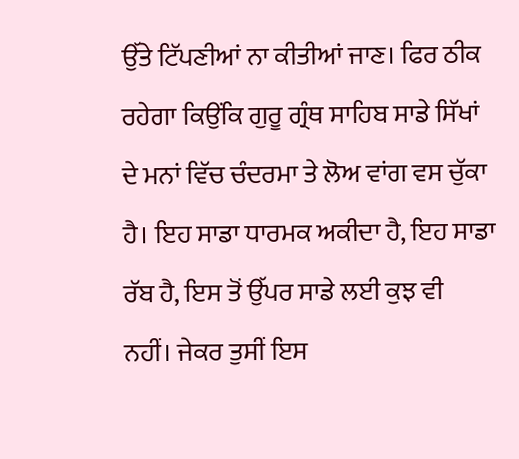ਉੱਤੇ ਟਿੱਪਣੀਆਂ ਨਾ ਕੀਤੀਆਂ ਜਾਣ। ਫਿਰ ਠੀਕ ਰਹੇਗਾ ਕਿਉਂਕਿ ਗੁਰੂ ਗ੍ਰੰਥ ਸਾਹਿਬ ਸਾਡੇ ਸਿੱਖਾਂ ਦੇ ਮਨਾਂ ਵਿੱਚ ਚੰਦਰਮਾ ਤੇ ਲੋਅ ਵਾਂਗ ਵਸ ਚੁੱਕਾ ਹੈ। ਇਹ ਸਾਡਾ ਧਾਰਮਕ ਅਕੀਦਾ ਹੈ, ਇਹ ਸਾਡਾ ਰੱਬ ਹੈ, ਇਸ ਤੋਂ ਉੱਪਰ ਸਾਡੇ ਲਈ ਕੁਝ ਵੀ ਨਹੀਂ। ਜੇਕਰ ਤੁਸੀਂ ਇਸ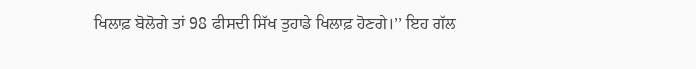ਖਿਲਾਫ਼ ਬੋਲੋਗੇ ਤਾਂ 98 ਫੀਸਦੀ ਸਿੱਖ ਤੁਹਾਡੇ ਖਿਲਾਫ਼ ਹੋਣਗੇ।’’ ਇਹ ਗੱਲ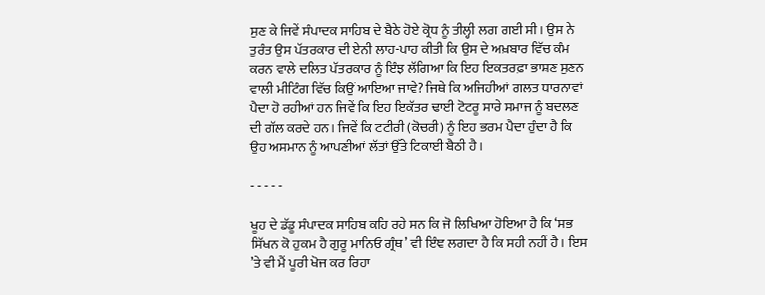ਸੁਣ ਕੇ ਜਿਵੇਂ ਸੰਪਾਦਕ ਸਾਹਿਬ ਦੇ ਬੈਠੇ ਹੋਏ ਕ੍ਰੋਧ ਨੂੰ ਤੀਲ੍ਹੀ ਲਗ ਗਈ ਸੀ। ਉਸ ਨੇ ਤੁਰੰਤ ਉਸ ਪੱਤਰਕਾਰ ਦੀ ਏਨੀ ਲਾਹ-ਪਾਹ ਕੀਤੀ ਕਿ ਉਸ ਦੇ ਅਖ਼ਬਾਰ ਵਿੱਚ ਕੰਮ ਕਰਨ ਵਾਲੇ ਦਲਿਤ ਪੱਤਰਕਾਰ ਨੂੰ ਇੰਝ ਲੱਗਿਆ ਕਿ ਇਹ ਇਕਤਰਫ਼ਾ ਭਾਸ਼ਣ ਸੁਣਨ ਵਾਲੀ ਮੀਟਿੰਗ ਵਿੱਚ ਕਿਉਂ ਆਇਆ ਜਾਵੇ? ਜਿਥੇ ਕਿ ਅਜਿਹੀਆਂ ਗਲਤ ਧਾਰਨਾਵਾਂ ਪੈਦਾ ਹੋ ਰਹੀਆਂ ਹਨ ਜਿਵੇਂ ਕਿ ਇਹ ਇਕੱਤਰ ਢਾਈ ਟੋਟਰੂ ਸਾਰੇ ਸਮਾਜ ਨੂੰ ਬਦਲਣ ਦੀ ਗੱਲ ਕਰਦੇ ਹਨ। ਜਿਵੇਂ ਕਿ ਟਟੀਰੀ (ਕੋਚਰੀ) ਨੂੰ ਇਹ ਭਰਮ ਪੈਦਾ ਹੁੰਦਾ ਹੈ ਕਿ ਉਹ ਅਸਮਾਨ ਨੂੰ ਆਪਣੀਆਂ ਲੱਤਾਂ ਉੱਤੇ ਟਿਕਾਈ ਬੈਠੀ ਹੈ।

- - - - -

ਖੂਹ ਦੇ ਡੱਡੂ ਸੰਪਾਦਕ ਸਾਹਿਬ ਕਹਿ ਰਹੇ ਸਨ ਕਿ ਜੋ ਲਿਖਿਆ ਹੋਇਆ ਹੈ ਕਿ ‘ਸਭ ਸਿੱਖਨ ਕੋ ਹੁਕਮ ਹੈ ਗੁਰੂ ਮਾਨਿਓ ਗ੍ਰੰਥ’ ਵੀ ਇੰਞ ਲਗਦਾ ਹੈ ਕਿ ਸਹੀ ਨਹੀਂ ਹੈ। ਇਸ ’ਤੇ ਵੀ ਮੈਂ ਪੂਰੀ ਖੋਜ ਕਰ ਰਿਹਾ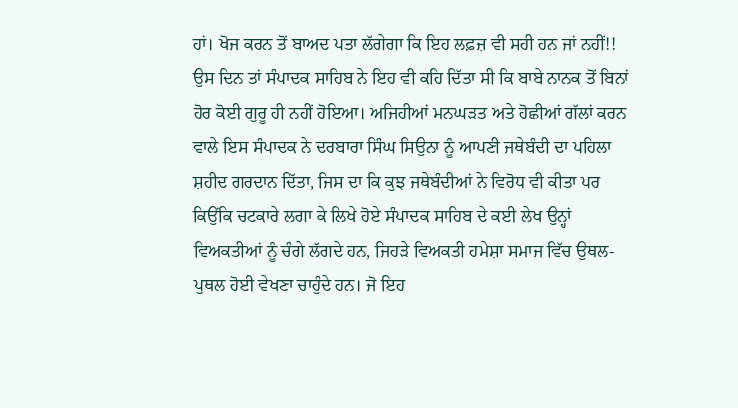ਹਾਂ। ਖੋਜ ਕਰਨ ਤੋਂ ਬਾਅਦ ਪਤਾ ਲੱਗੇਗਾ ਕਿ ਇਹ ਲਫ਼ਜ਼ ਵੀ ਸਹੀ ਹਨ ਜਾਂ ਨਹੀਂ!! ਉਸ ਦਿਨ ਤਾਂ ਸੰਪਾਦਕ ਸਾਹਿਬ ਨੇ ਇਹ ਵੀ ਕਹਿ ਦਿੱਤਾ ਸੀ ਕਿ ਬਾਬੇ ਨਾਨਕ ਤੋਂ ਬਿਨਾਂ ਹੋਰ ਕੋਈ ਗੁਰੂ ਹੀ ਨਹੀਂ ਹੋਇਆ। ਅਜਿਹੀਆਂ ਮਨਘੜਤ ਅਤੇ ਹੋਛੀਆਂ ਗੱਲਾਂ ਕਰਨ ਵਾਲੇ ਇਸ ਸੰਪਾਦਕ ਨੇ ਦਰਬਾਰਾ ਸਿੰਘ ਸਿਉਨਾ ਨੂੰ ਆਪਣੀ ਜਥੇਬੰਦੀ ਦਾ ਪਹਿਲਾ ਸ਼ਹੀਦ ਗਰਦਾਨ ਦਿੱਤਾ, ਜਿਸ ਦਾ ਕਿ ਕੁਝ ਜਥੇਬੰਦੀਆਂ ਨੇ ਵਿਰੋਧ ਵੀ ਕੀਤਾ ਪਰ ਕਿਉਂਕਿ ਚਟਕਾਰੇ ਲਗਾ ਕੇ ਲਿਖੇ ਹੋਏ ਸੰਪਾਦਕ ਸਾਹਿਬ ਦੇ ਕਈ ਲੇਖ ਉਨ੍ਹਾਂ ਵਿਅਕਤੀਆਂ ਨੂੰ ਚੰਗੇ ਲੱਗਦੇ ਹਨ, ਜਿਹੜੇ ਵਿਅਕਤੀ ਹਮੇਸ਼ਾ ਸਮਾਜ ਵਿੱਚ ਉਥਲ-ਪੁਥਲ ਹੋਈ ਵੇਖਣਾ ਚਾਹੁੰਦੇ ਹਨ। ਜੋ ਇਹ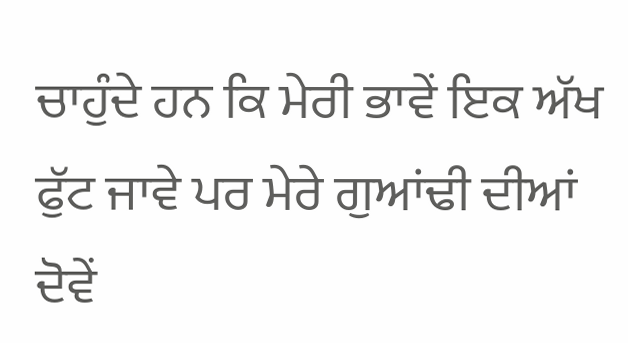ਚਾਹੁੰਦੇ ਹਨ ਕਿ ਮੇਰੀ ਭਾਵੇਂ ਇਕ ਅੱਖ ਫੁੱਟ ਜਾਵੇ ਪਰ ਮੇਰੇ ਗੁਆਂਢੀ ਦੀਆਂ ਦੋਵੇਂ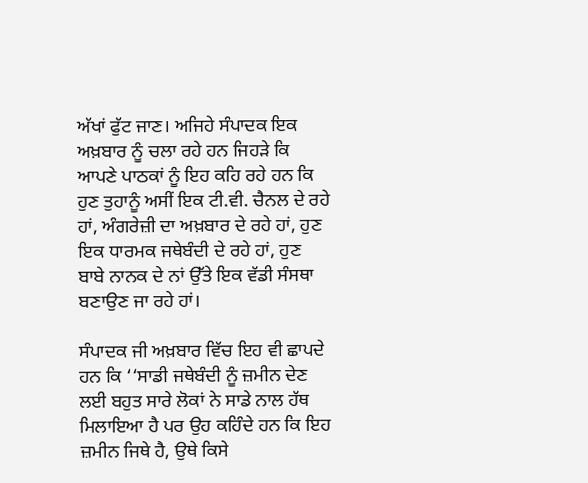ਅੱਖਾਂ ਫੁੱਟ ਜਾਣ। ਅਜਿਹੇ ਸੰਪਾਦਕ ਇਕ ਅਖ਼ਬਾਰ ਨੂੰ ਚਲਾ ਰਹੇ ਹਨ ਜਿਹੜੇ ਕਿ ਆਪਣੇ ਪਾਠਕਾਂ ਨੂੰ ਇਹ ਕਹਿ ਰਹੇ ਹਨ ਕਿ ਹੁਣ ਤੁਹਾਨੂੰ ਅਸੀਂ ਇਕ ਟੀ.ਵੀ. ਚੈਨਲ ਦੇ ਰਹੇ ਹਾਂ, ਅੰਗਰੇਜ਼ੀ ਦਾ ਅਖ਼ਬਾਰ ਦੇ ਰਹੇ ਹਾਂ, ਹੁਣ ਇਕ ਧਾਰਮਕ ਜਥੇਬੰਦੀ ਦੇ ਰਹੇ ਹਾਂ, ਹੁਣ ਬਾਬੇ ਨਾਨਕ ਦੇ ਨਾਂ ਉੱਤੇ ਇਕ ਵੱਡੀ ਸੰਸਥਾ ਬਣਾਉਣ ਜਾ ਰਹੇ ਹਾਂ।

ਸੰਪਾਦਕ ਜੀ ਅਖ਼ਬਾਰ ਵਿੱਚ ਇਹ ਵੀ ਛਾਪਦੇ ਹਨ ਕਿ ‘‘ਸਾਡੀ ਜਥੇਬੰਦੀ ਨੂੰ ਜ਼ਮੀਨ ਦੇਣ ਲਈ ਬਹੁਤ ਸਾਰੇ ਲੋਕਾਂ ਨੇ ਸਾਡੇ ਨਾਲ ਹੱਥ ਮਿਲਾਇਆ ਹੈ ਪਰ ਉਹ ਕਹਿੰਦੇ ਹਨ ਕਿ ਇਹ ਜ਼ਮੀਨ ਜਿਥੇ ਹੈ, ਉਥੇ ਕਿਸੇ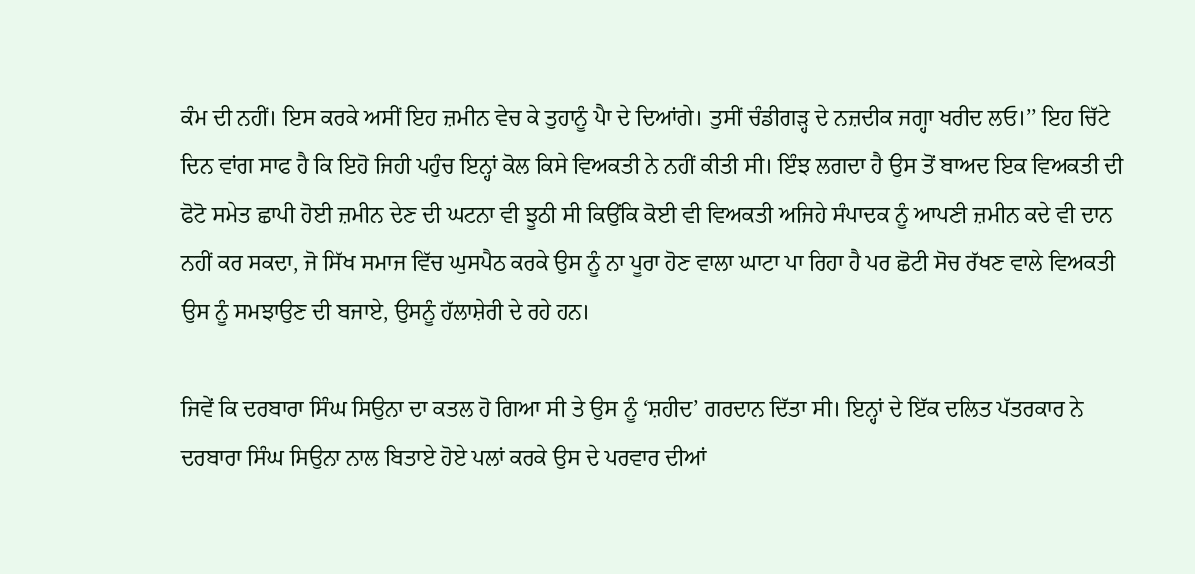ਕੰਮ ਦੀ ਨਹੀਂ। ਇਸ ਕਰਕੇ ਅਸੀਂ ਇਹ ਜ਼ਮੀਨ ਵੇਚ ਕੇ ਤੁਹਾਨੂੰ ਪੈਾ ਦੇ ਦਿਆਂਗੇ। ਤੁਸੀਂ ਚੰਡੀਗੜ੍ਹ ਦੇ ਨਜ਼ਦੀਕ ਜਗ੍ਹਾ ਖਰੀਦ ਲਓ।’’ ਇਹ ਚਿੱਟੇ ਦਿਨ ਵਾਂਗ ਸਾਫ ਹੈ ਕਿ ਇਹੋ ਜਿਹੀ ਪਹੁੰਚ ਇਨ੍ਹਾਂ ਕੋਲ ਕਿਸੇ ਵਿਅਕਤੀ ਨੇ ਨਹੀਂ ਕੀਤੀ ਸੀ। ਇੰਝ ਲਗਦਾ ਹੈ ਉਸ ਤੋਂ ਬਾਅਦ ਇਕ ਵਿਅਕਤੀ ਦੀ ਫੋਟੋ ਸਮੇਤ ਛਾਪੀ ਹੋਈ ਜ਼ਮੀਨ ਦੇਣ ਦੀ ਘਟਨਾ ਵੀ ਝੂਠੀ ਸੀ ਕਿਉਂਕਿ ਕੋਈ ਵੀ ਵਿਅਕਤੀ ਅਜਿਹੇ ਸੰਪਾਦਕ ਨੂੰ ਆਪਣੀ ਜ਼ਮੀਨ ਕਦੇ ਵੀ ਦਾਨ ਨਹੀਂ ਕਰ ਸਕਦਾ, ਜੋ ਸਿੱਖ ਸਮਾਜ ਵਿੱਚ ਘੁਸਪੈਠ ਕਰਕੇ ਉਸ ਨੂੰ ਨਾ ਪੂਰਾ ਹੋਣ ਵਾਲਾ ਘਾਟਾ ਪਾ ਰਿਹਾ ਹੈ ਪਰ ਛੋਟੀ ਸੋਚ ਰੱਖਣ ਵਾਲੇ ਵਿਅਕਤੀ ਉਸ ਨੂੰ ਸਮਝਾਉਣ ਦੀ ਬਜਾਏ, ਉਸਨੂੰ ਹੱਲਾਸ਼ੇਰੀ ਦੇ ਰਹੇ ਹਨ।

ਜਿਵੇਂ ਕਿ ਦਰਬਾਰਾ ਸਿੰਘ ਸਿਉਨਾ ਦਾ ਕਤਲ ਹੋ ਗਿਆ ਸੀ ਤੇ ਉਸ ਨੂੰ ‘ਸ਼ਹੀਦ’ ਗਰਦਾਨ ਦਿੱਤਾ ਸੀ। ਇਨ੍ਹਾਂ ਦੇ ਇੱਕ ਦਲਿਤ ਪੱਤਰਕਾਰ ਨੇ ਦਰਬਾਰਾ ਸਿੰਘ ਸਿਉਨਾ ਨਾਲ ਬਿਤਾਏ ਹੋਏ ਪਲਾਂ ਕਰਕੇ ਉਸ ਦੇ ਪਰਵਾਰ ਦੀਆਂ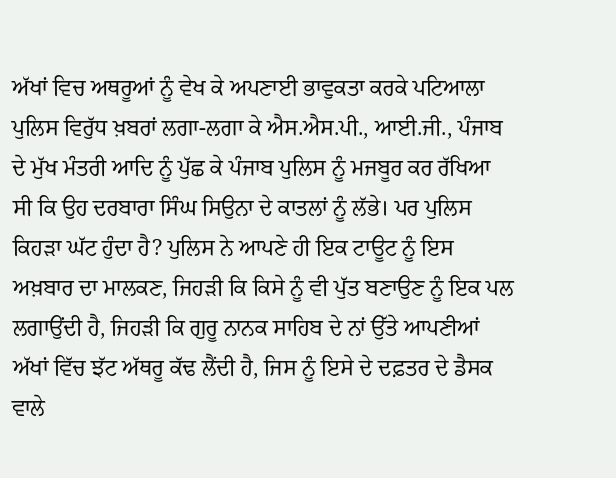ਅੱਖਾਂ ਵਿਚ ਅਥਰੂਆਂ ਨੂੰ ਵੇਖ ਕੇ ਅਪਣਾਈ ਭਾਵੁਕਤਾ ਕਰਕੇ ਪਟਿਆਲਾ ਪੁਲਿਸ ਵਿਰੁੱਧ ਖ਼ਬਰਾਂ ਲਗਾ-ਲਗਾ ਕੇ ਐਸ.ਐਸ.ਪੀ., ਆਈ.ਜੀ., ਪੰਜਾਬ ਦੇ ਮੁੱਖ ਮੰਤਰੀ ਆਦਿ ਨੂੰ ਪੁੱਛ ਕੇ ਪੰਜਾਬ ਪੁਲਿਸ ਨੂੰ ਮਜਬੂਰ ਕਰ ਰੱਖਿਆ ਸੀ ਕਿ ਉਹ ਦਰਬਾਰਾ ਸਿੰਘ ਸਿਉਨਾ ਦੇ ਕਾਤਲਾਂ ਨੂੰ ਲੱਭੇ। ਪਰ ਪੁਲਿਸ ਕਿਹੜਾ ਘੱਟ ਹੁੰਦਾ ਹੈ? ਪੁਲਿਸ ਨੇ ਆਪਣੇ ਹੀ ਇਕ ਟਾਊਟ ਨੂੰ ਇਸ ਅਖ਼ਬਾਰ ਦਾ ਮਾਲਕਣ, ਜਿਹੜੀ ਕਿ ਕਿਸੇ ਨੂੰ ਵੀ ਪੁੱਤ ਬਣਾਉਣ ਨੂੰ ਇਕ ਪਲ ਲਗਾਉਂਦੀ ਹੈ, ਜਿਹੜੀ ਕਿ ਗੁਰੂ ਨਾਨਕ ਸਾਹਿਬ ਦੇ ਨਾਂ ਉੱਤੇ ਆਪਣੀਆਂ ਅੱਖਾਂ ਵਿੱਚ ਝੱਟ ਅੱਥਰੂ ਕੱਢ ਲੈਂਦੀ ਹੈ, ਜਿਸ ਨੂੰ ਇਸੇ ਦੇ ਦਫ਼ਤਰ ਦੇ ਡੈਸਕ ਵਾਲੇ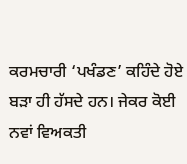ਕਰਮਚਾਰੀ ‘ਪਖੰਡਣ’ ਕਹਿੰਦੇ ਹੋਏ ਬੜਾ ਹੀ ਹੱਸਦੇ ਹਨ। ਜੇਕਰ ਕੋਈ ਨਵਾਂ ਵਿਅਕਤੀ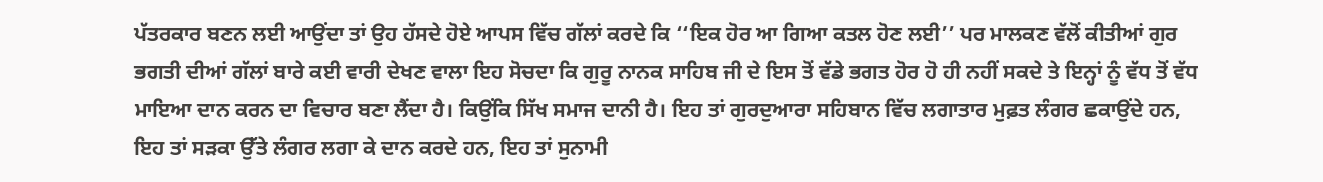ਪੱਤਰਕਾਰ ਬਣਨ ਲਈ ਆਉਂਦਾ ਤਾਂ ਉਹ ਹੱਸਦੇ ਹੋਏ ਆਪਸ ਵਿੱਚ ਗੱਲਾਂ ਕਰਦੇ ਕਿ ‘‘ਇਕ ਹੋਰ ਆ ਗਿਆ ਕਤਲ ਹੋਣ ਲਈ’’ ਪਰ ਮਾਲਕਣ ਵੱਲੋਂ ਕੀਤੀਆਂ ਗੁਰ ਭਗਤੀ ਦੀਆਂ ਗੱਲਾਂ ਬਾਰੇ ਕਈ ਵਾਰੀ ਦੇਖਣ ਵਾਲਾ ਇਹ ਸੋਚਦਾ ਕਿ ਗੁਰੂ ਨਾਨਕ ਸਾਹਿਬ ਜੀ ਦੇ ਇਸ ਤੋਂ ਵੱਡੇ ਭਗਤ ਹੋਰ ਹੋ ਹੀ ਨਹੀਂ ਸਕਦੇ ਤੇ ਇਨ੍ਹਾਂ ਨੂੰ ਵੱਧ ਤੋਂ ਵੱਧ ਮਾਇਆ ਦਾਨ ਕਰਨ ਦਾ ਵਿਚਾਰ ਬਣਾ ਲੈਂਦਾ ਹੈ। ਕਿਉਂਕਿ ਸਿੱਖ ਸਮਾਜ ਦਾਨੀ ਹੈ। ਇਹ ਤਾਂ ਗੁਰਦੁਆਰਾ ਸਹਿਬਾਨ ਵਿੱਚ ਲਗਾਤਾਰ ਮੁਫ਼ਤ ਲੰਗਰ ਛਕਾਉਂਦੇ ਹਨ, ਇਹ ਤਾਂ ਸੜਕਾ ਉੱਤੇ ਲੰਗਰ ਲਗਾ ਕੇ ਦਾਨ ਕਰਦੇ ਹਨ, ਇਹ ਤਾਂ ਸੁਨਾਮੀ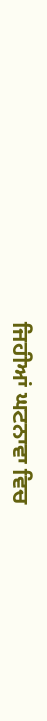ਜਿਹੀਆਂ ਘਟਨਾਵਾ ਵਿਚ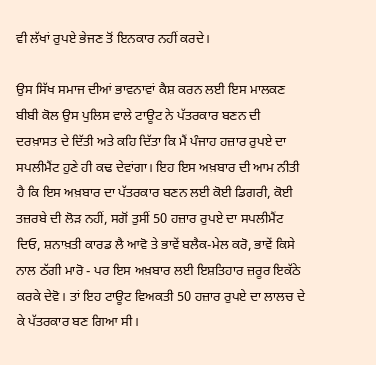ਵੀ ਲੱਖਾਂ ਰੁਪਏ ਭੇਜਣ ਤੋਂ ਇਨਕਾਰ ਨਹੀਂ ਕਰਦੇ।

ਉਸ ਸਿੱਖ ਸਮਾਜ ਦੀਆਂ ਭਾਵਨਾਵਾਂ ਕੈਸ਼ ਕਰਨ ਲਈ ਇਸ ਮਾਲਕਣ ਬੀਬੀ ਕੋਲ ਉਸ ਪੁਲਿਸ ਵਾਲੇ ਟਾਊਟ ਨੇ ਪੱਤਰਕਾਰ ਬਣਨ ਦੀ ਦਰਖ਼ਾਸਤ ਦੇ ਦਿੱਤੀ ਅਤੇ ਕਹਿ ਦਿੱਤਾ ਕਿ ਮੈਂ ਪੰਜਾਹ ਹਜ਼ਾਰ ਰੁਪਏ ਦਾ ਸਪਲੀਮੈਂਟ ਹੁਣੇ ਹੀ ਕਢ ਦੇਵਾਂਗਾ। ਇਹ ਇਸ ਅਖ਼ਬਾਰ ਦੀ ਆਮ ਨੀਤੀ ਹੈ ਕਿ ਇਸ ਅਖ਼ਬਾਰ ਦਾ ਪੱਤਰਕਾਰ ਬਣਨ ਲਈ ਕੋਈ ਡਿਗਰੀ, ਕੋਈ ਤਜ਼ਰਬੇ ਦੀ ਲੋੜ ਨਹੀਂ, ਸਗੋਂ ਤੁਸੀਂ 50 ਹਜ਼ਾਰ ਰੁਪਏ ਦਾ ਸਪਲੀਮੈਂਟ ਦਿਓ, ਸ਼ਨਾਖ਼ਤੀ ਕਾਰਡ ਲੈ ਆਵੋ ਤੇ ਭਾਵੇਂ ਬਲੈਕ-ਮੇਲ ਕਰੋ, ਭਾਵੇਂ ਕਿਸੇ ਨਾਲ ਠੱਗੀ ਮਾਰੋ - ਪਰ ਇਸ ਅਖ਼ਬਾਰ ਲਈ ਇਸ਼ਤਿਹਾਰ ਜ਼ਰੂਰ ਇਕੱਠੇ ਕਰਕੇ ਦੇਵੋ। ਤਾਂ ਇਹ ਟਾਊਟ ਵਿਅਕਤੀ 50 ਹਜ਼ਾਰ ਰੁਪਏ ਦਾ ਲਾਲਚ ਦੇ ਕੇ ਪੱਤਰਕਾਰ ਬਣ ਗਿਆ ਸੀ।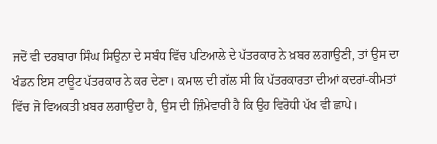ਜਦੋਂ ਵੀ ਦਰਬਾਰਾ ਸਿੰਘ ਸਿਉਨਾ ਦੇ ਸਬੰਧ ਵਿੱਚ ਪਟਿਆਲੇ ਦੇ ਪੱਤਰਕਾਰ ਨੇ ਖ਼ਬਰ ਲਗਾਉਣੀ, ਤਾਂ ਉਸ ਦਾ ਖੰਡਨ ਇਸ ਟਾਊਟ ਪੱਤਰਕਾਰ ਨੇ ਕਰ ਦੇਣਾ। ਕਮਾਲ ਦੀ ਗੱਲ ਸੀ ਕਿ ਪੱਤਰਕਾਰਤਾ ਦੀਆਂ ਕਦਰਾਂ-ਕੀਮਤਾਂ ਵਿੱਚ ਜੋ ਵਿਅਕਤੀ ਖ਼ਬਰ ਲਗਾਉਂਦਾ ਹੈ, ਉਸ ਦੀ ਜ਼ਿੰਮੇਵਾਰੀ ਹੈ ਕਿ ਉਹ ਵਿਰੋਧੀ ਪੱਖ ਵੀ ਛਾਪੇ।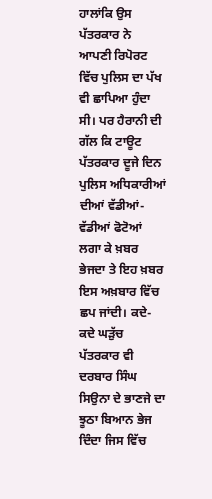ਹਾਲਾਂਕਿ ਉਸ ਪੱਤਰਕਾਰ ਨੇ ਆਪਣੀ ਰਿਪੋਰਟ ਵਿੱਚ ਪੁਲਿਸ ਦਾ ਪੱਖ ਵੀ ਛਾਪਿਆ ਹੁੰਦਾ ਸੀ। ਪਰ ਹੈਰਾਨੀ ਦੀ ਗੱਲ ਕਿ ਟਾਊਟ ਪੱਤਰਕਾਰ ਦੂਜੇ ਦਿਨ ਪੁਲਿਸ ਅਧਿਕਾਰੀਆਂ ਦੀਆਂ ਵੱਡੀਆਂ-ਵੱਡੀਆਂ ਫੋਟੋਆਂ ਲਗਾ ਕੇ ਖ਼ਬਰ ਭੇਜਦਾ ਤੇ ਇਹ ਖ਼ਬਰ ਇਸ ਅਖ਼ਬਾਰ ਵਿੱਚ ਛਪ ਜਾਂਦੀ। ਕਦੇ-ਕਦੇ ਘੜੁੱਚ ਪੱਤਰਕਾਰ ਵੀ ਦਰਬਾਰ ਸਿੰਘ ਸਿਉਨਾ ਦੇ ਭਾਣਜੇ ਦਾ ਝੂਠਾ ਬਿਆਨ ਭੇਜ ਦਿੰਦਾ ਜਿਸ ਵਿੱਚ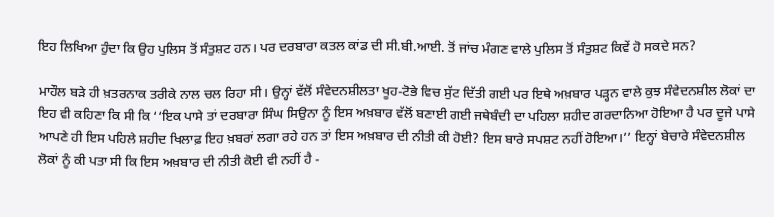ਇਹ ਲਿਖਿਆ ਹੁੰਦਾ ਕਿ ਉਹ ਪੁਲਿਸ ਤੋਂ ਸੰਤੁਸ਼ਟ ਹਨ। ਪਰ ਦਰਬਾਰਾ ਕਤਲ ਕਾਂਡ ਦੀ ਸੀ.ਬੀ.ਆਈ. ਤੋਂ ਜਾਂਚ ਮੰਗਣ ਵਾਲੇ ਪੁਲਿਸ ਤੋਂ ਸੰਤੁਸ਼ਟ ਕਿਵੇਂ ਹੋ ਸਕਦੇ ਸਨ?

ਮਾਹੌਲ ਬੜੇ ਹੀ ਖ਼ਤਰਨਾਕ ਤਰੀਕੇ ਨਾਲ ਚਲ ਰਿਹਾ ਸੀ। ਉਨ੍ਹਾਂ ਵੱਲੋਂ ਸੰਵੇਦਨਸ਼ੀਲਤਾ ਖੂਹ-ਟੋਭੇ ਵਿਚ ਸੁੱਟ ਦਿੱਤੀ ਗਈ ਪਰ ਇਥੇ ਅਖ਼ਬਾਰ ਪੜ੍ਹਨ ਵਾਲੇ ਕੁਝ ਸੰਵੇਦਨਸ਼ੀਲ ਲੋਕਾਂ ਦਾ ਇਹ ਵੀ ਕਹਿਣਾ ਕਿ ਸੀ ਕਿ ‘‘ਇਕ ਪਾਸੇ ਤਾਂ ਦਰਬਾਰਾ ਸਿੰਘ ਸਿਉਨਾ ਨੂੰ ਇਸ ਅਖ਼ਬਾਰ ਵੱਲੋਂ ਬਣਾਈ ਗਈ ਜਥੇਬੰਦੀ ਦਾ ਪਹਿਲਾ ਸ਼ਹੀਦ ਗਰਦਾਨਿਆ ਹੋਇਆ ਹੈ ਪਰ ਦੂਜੇ ਪਾਸੇ ਆਪਣੇ ਹੀ ਇਸ ਪਹਿਲੇ ਸ਼ਹੀਦ ਖਿਲਾਫ਼ ਇਹ ਖ਼ਬਰਾਂ ਲਗਾ ਰਹੇ ਹਨ ਤਾਂ ਇਸ ਅਖ਼ਬਾਰ ਦੀ ਨੀਤੀ ਕੀ ਹੋਈ? ਇਸ ਬਾਰੇ ਸਪਸ਼ਟ ਨਹੀਂ ਹੋਇਆ।’’ ਇਨ੍ਹਾਂ ਬੇਚਾਰੇ ਸੰਵੇਦਨਸ਼ੀਲ ਲੋਕਾਂ ਨੂੰ ਕੀ ਪਤਾ ਸੀ ਕਿ ਇਸ ਅਖ਼ਬਾਰ ਦੀ ਨੀਤੀ ਕੋਈ ਵੀ ਨਹੀਂ ਹੈ -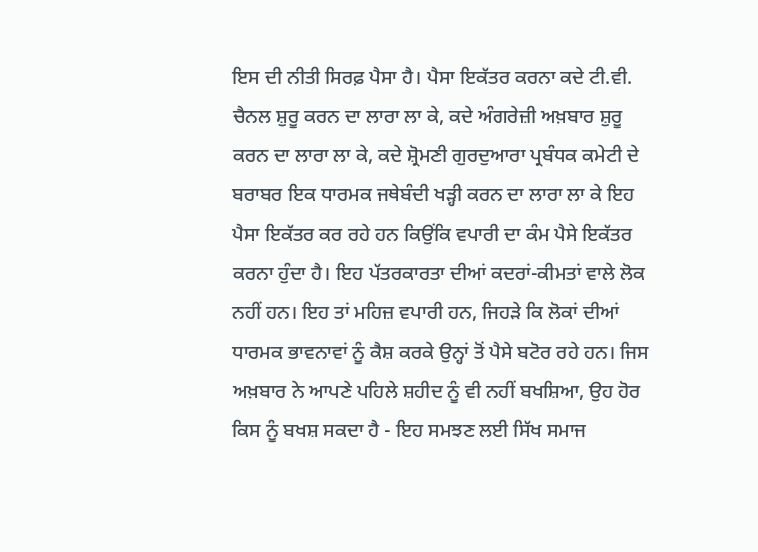ਇਸ ਦੀ ਨੀਤੀ ਸਿਰਫ਼ ਪੈਸਾ ਹੈ। ਪੈਸਾ ਇਕੱਤਰ ਕਰਨਾ ਕਦੇ ਟੀ.ਵੀ. ਚੈਨਲ ਸ਼ੁਰੂ ਕਰਨ ਦਾ ਲਾਰਾ ਲਾ ਕੇ, ਕਦੇ ਅੰਗਰੇਜ਼ੀ ਅਖ਼ਬਾਰ ਸ਼ੁਰੂ ਕਰਨ ਦਾ ਲਾਰਾ ਲਾ ਕੇ, ਕਦੇ ਸ਼੍ਰੋਮਣੀ ਗੁਰਦੁਆਰਾ ਪ੍ਰਬੰਧਕ ਕਮੇਟੀ ਦੇ ਬਰਾਬਰ ਇਕ ਧਾਰਮਕ ਜਥੇਬੰਦੀ ਖੜ੍ਹੀ ਕਰਨ ਦਾ ਲਾਰਾ ਲਾ ਕੇ ਇਹ ਪੈਸਾ ਇਕੱਤਰ ਕਰ ਰਹੇ ਹਨ ਕਿਉਂਕਿ ਵਪਾਰੀ ਦਾ ਕੰਮ ਪੈਸੇ ਇਕੱਤਰ ਕਰਨਾ ਹੁੰਦਾ ਹੈ। ਇਹ ਪੱਤਰਕਾਰਤਾ ਦੀਆਂ ਕਦਰਾਂ-ਕੀਮਤਾਂ ਵਾਲੇ ਲੋਕ ਨਹੀਂ ਹਨ। ਇਹ ਤਾਂ ਮਹਿਜ਼ ਵਪਾਰੀ ਹਨ, ਜਿਹੜੇ ਕਿ ਲੋਕਾਂ ਦੀਆਂ ਧਾਰਮਕ ਭਾਵਨਾਵਾਂ ਨੂੰ ਕੈਸ਼ ਕਰਕੇ ਉਨ੍ਹਾਂ ਤੋਂ ਪੈਸੇ ਬਟੋਰ ਰਹੇ ਹਨ। ਜਿਸ ਅਖ਼ਬਾਰ ਨੇ ਆਪਣੇ ਪਹਿਲੇ ਸ਼ਹੀਦ ਨੂੰ ਵੀ ਨਹੀਂ ਬਖਸ਼ਿਆ, ਉਹ ਹੋਰ ਕਿਸ ਨੂੰ ਬਖਸ਼ ਸਕਦਾ ਹੈ - ਇਹ ਸਮਝਣ ਲਈ ਸਿੱਖ ਸਮਾਜ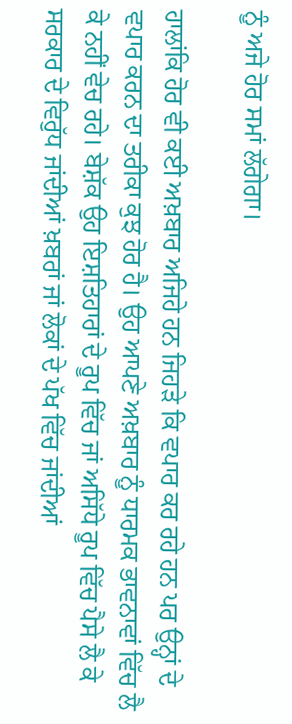ਨੂੰ ਅਜੇ ਹੋਰ ਸਮਾਂ ਲੱਗੇਗਾ।

ਹਾਲਾਂਕਿ ਹੋਰ ਵੀ ਕਈ ਅਖ਼ਬਾਰ ਅਜਿਹੇ ਹਨ ਜਿਹੜੇ ਕਿ ਵਪਾਰ ਕਰ ਰਹੇ ਹਨ ਪਰ ਉਨ੍ਹਾਂ ਦੇ ਵਪਾਰ ਕਰਨ ਦਾ ਤਰੀਕਾ ਕੁਝ ਹੋਰ ਹੈ। ਉਹ ਆਪਣੇ ਅਖ਼ਬਾਰ ਨੂੰ ਧਾਰਮਕ ਭਾਵਨਾਵਾਂ ਵਿੱਚ ਲੈ ਕੇ ਨਹੀਂ ਵੇਚ ਰਹੇ। ਬੇਸ਼ੱਕ ਉਹ ਇਸ਼ਤਿਹਾਰਾਂ ਦੇ ਰੂਪ ਵਿੱਚ ਜਾਂ ਅਸਿੱਧੇ ਰੂਪ ਵਿੱਚ ਪੈਸੇ ਲੈ ਕੇ ਸਰਕਾਰ ਦੇ ਵਿਰੁੱਧ ਜਾਂਦੀਆਂ ਖ਼ਬਰਾਂ ਜਾਂ ਲੋਕਾਂ ਦੇ ਪੱਖ ਵਿੱਚ ਜਾਂਦੀਆਂ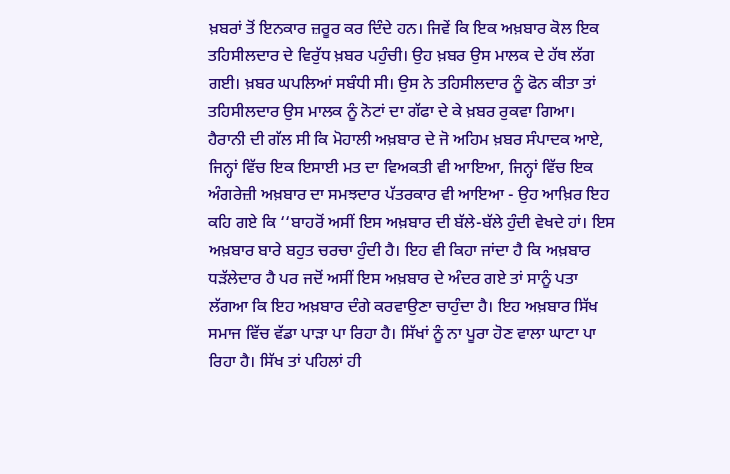ਖ਼ਬਰਾਂ ਤੋਂ ਇਨਕਾਰ ਜ਼ਰੂਰ ਕਰ ਦਿੰਦੇ ਹਨ। ਜਿਵੇਂ ਕਿ ਇਕ ਅਖ਼ਬਾਰ ਕੋਲ ਇਕ ਤਹਿਸੀਲਦਾਰ ਦੇ ਵਿਰੁੱਧ ਖ਼ਬਰ ਪਹੁੰਚੀ। ਉਹ ਖ਼ਬਰ ਉਸ ਮਾਲਕ ਦੇ ਹੱਥ ਲੱਗ ਗਈ। ਖ਼ਬਰ ਘਪਲਿਆਂ ਸਬੰਧੀ ਸੀ। ਉਸ ਨੇ ਤਹਿਸੀਲਦਾਰ ਨੂੰ ਫੋਨ ਕੀਤਾ ਤਾਂ ਤਹਿਸੀਲਦਾਰ ਉਸ ਮਾਲਕ ਨੂੰ ਨੋਟਾਂ ਦਾ ਗੱਫਾ ਦੇ ਕੇ ਖ਼ਬਰ ਰੁਕਵਾ ਗਿਆ।
ਹੈਰਾਨੀ ਦੀ ਗੱਲ ਸੀ ਕਿ ਮੋਹਾਲੀ ਅਖ਼ਬਾਰ ਦੇ ਜੋ ਅਹਿਮ ਖ਼ਬਰ ਸੰਪਾਦਕ ਆਏ, ਜਿਨ੍ਹਾਂ ਵਿੱਚ ਇਕ ਇਸਾਈ ਮਤ ਦਾ ਵਿਅਕਤੀ ਵੀ ਆਇਆ, ਜਿਨ੍ਹਾਂ ਵਿੱਚ ਇਕ ਅੰਗਰੇਜ਼ੀ ਅਖ਼ਬਾਰ ਦਾ ਸਮਝਦਾਰ ਪੱਤਰਕਾਰ ਵੀ ਆਇਆ - ਉਹ ਆਖ਼ਿਰ ਇਹ ਕਹਿ ਗਏ ਕਿ ‘‘ਬਾਹਰੋਂ ਅਸੀਂ ਇਸ ਅਖ਼ਬਾਰ ਦੀ ਬੱਲੇ-ਬੱਲੇ ਹੁੰਦੀ ਵੇਖਦੇ ਹਾਂ। ਇਸ ਅਖ਼ਬਾਰ ਬਾਰੇ ਬਹੁਤ ਚਰਚਾ ਹੁੰਦੀ ਹੈ। ਇਹ ਵੀ ਕਿਹਾ ਜਾਂਦਾ ਹੈ ਕਿ ਅਖ਼ਬਾਰ ਧੜੱਲੇਦਾਰ ਹੈ ਪਰ ਜਦੋਂ ਅਸੀਂ ਇਸ ਅਖ਼ਬਾਰ ਦੇ ਅੰਦਰ ਗਏ ਤਾਂ ਸਾਨੂੰ ਪਤਾ ਲੱਗਆ ਕਿ ਇਹ ਅਖ਼ਬਾਰ ਦੰਗੇ ਕਰਵਾਉਣਾ ਚਾਹੁੰਦਾ ਹੈ। ਇਹ ਅਖ਼ਬਾਰ ਸਿੱਖ ਸਮਾਜ ਵਿੱਚ ਵੱਡਾ ਪਾੜਾ ਪਾ ਰਿਹਾ ਹੈ। ਸਿੱਖਾਂ ਨੂੰ ਨਾ ਪੂਰਾ ਹੋਣ ਵਾਲਾ ਘਾਟਾ ਪਾ ਰਿਹਾ ਹੈ। ਸਿੱਖ ਤਾਂ ਪਹਿਲਾਂ ਹੀ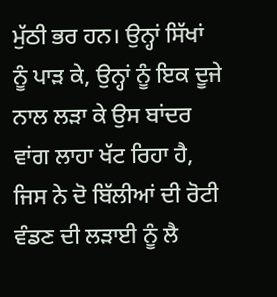ਮੁੱਠੀ ਭਰ ਹਨ। ਉਨ੍ਹਾਂ ਸਿੱਖਾਂ ਨੂੰ ਪਾੜ ਕੇ, ਉਨ੍ਹਾਂ ਨੂੰ ਇਕ ਦੂਜੇ ਨਾਲ ਲੜਾ ਕੇ ਉਸ ਬਾਂਦਰ ਵਾਂਗ ਲਾਹਾ ਖੱਟ ਰਿਹਾ ਹੈ, ਜਿਸ ਨੇ ਦੋ ਬਿੱਲੀਆਂ ਦੀ ਰੋਟੀ ਵੰਡਣ ਦੀ ਲੜਾਈ ਨੂੰ ਲੈ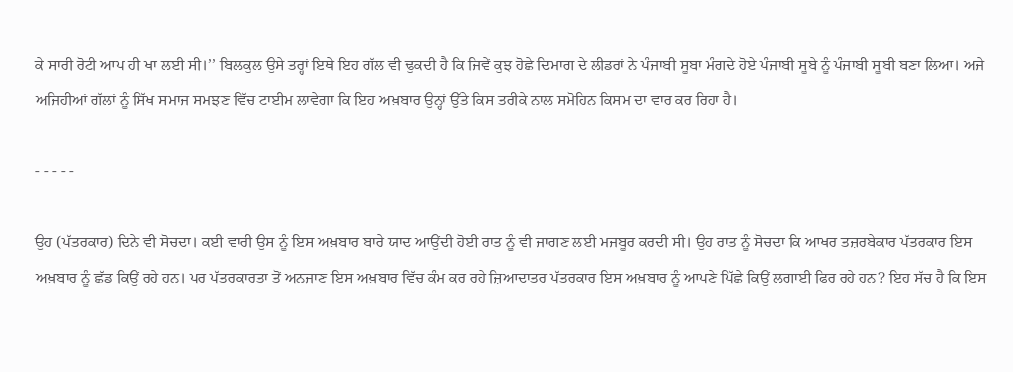ਕੇ ਸਾਰੀ ਰੋਟੀ ਆਪ ਹੀ ਖਾ ਲਈ ਸੀ।’’ ਬਿਲਕੁਲ ਉਸੇ ਤਰ੍ਹਾਂ ਇਥੇ ਇਹ ਗੱਲ ਵੀ ਢੁਕਦੀ ਹੈ ਕਿ ਜਿਵੇਂ ਕੁਝ ਹੋਛੇ ਦਿਮਾਗ ਦੇ ਲੀਡਰਾਂ ਨੇ ਪੰਜਾਬੀ ਸੂਬਾ ਮੰਗਦੇ ਹੋਏ ਪੰਜਾਬੀ ਸੂਬੇ ਨੂੰ ਪੰਜਾਬੀ ਸੂਬੀ ਬਣਾ ਲਿਆ। ਅਜੇ ਅਜਿਹੀਆਂ ਗੱਲਾਂ ਨੂੰ ਸਿੱਖ ਸਮਾਜ ਸਮਝਣ ਵਿੱਚ ਟਾਈਮ ਲਾਵੇਗਾ ਕਿ ਇਹ ਅਖ਼ਬਾਰ ਉਨ੍ਹਾਂ ਉੱਤੇ ਕਿਸ ਤਰੀਕੇ ਨਾਲ ਸਮੋਹਿਨ ਕਿਸਮ ਦਾ ਵਾਰ ਕਰ ਰਿਹਾ ਹੈ।

- - - - -

ਉਹ (ਪੱਤਰਕਾਰ) ਦਿਨੇ ਵੀ ਸੋਚਦਾ। ਕਈ ਵਾਰੀ ਉਸ ਨੂੰ ਇਸ ਅਖ਼ਬਾਰ ਬਾਰੇ ਯਾਦ ਆਉਂਦੀ ਹੋਈ ਰਾਤ ਨੂੰ ਵੀ ਜਾਗਣ ਲਈ ਮਜਬੂਰ ਕਰਦੀ ਸੀ। ਉਹ ਰਾਤ ਨੂੰ ਸੋਚਦਾ ਕਿ ਆਖਰ ਤਜ਼ਰਬੇਕਾਰ ਪੱਤਰਕਾਰ ਇਸ ਅਖ਼ਬਾਰ ਨੂੰ ਛੱਡ ਕਿਉਂ ਰਹੇ ਹਨ। ਪਰ ਪੱਤਰਕਾਰਤਾ ਤੋਂ ਅਨਜਾਣ ਇਸ ਅਖ਼ਬਾਰ ਵਿੱਚ ਕੰਮ ਕਰ ਰਹੇ ਜ਼ਿਆਦਾਤਰ ਪੱਤਰਕਾਰ ਇਸ ਅਖ਼ਬਾਰ ਨੂੰ ਆਪਣੇ ਪਿੱਛੇ ਕਿਉਂ ਲਗਾਈ ਫਿਰ ਰਹੇ ਹਨ? ਇਹ ਸੱਚ ਹੈ ਕਿ ਇਸ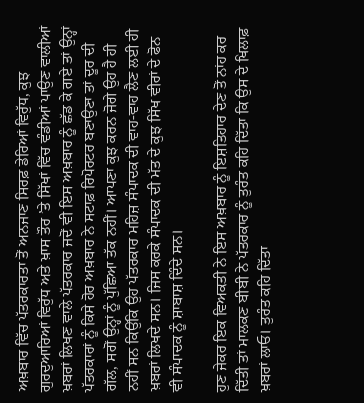ਅਖ਼ਬਾਰ ਵਿੱਚ ਪੱਤਰਕਾਰਤਾ ਤੋਂ ਅਨਜਾਣ ਸਿਰਫ਼ ਡੇਰਿਆਂ ਵਿਰੁੱਧ, ਕੁਝ ਗੁਰਦੁਆਰਿਆਂ ਵਿਰੁੱਧ ਅਤੇ ਖ਼ਾਸ ਤੌਰ ’ਤੇ ਸਿੱਖਾਂ ਵਿੱਚ ਵੰਡੀਆਂ ਪਾਉਣ ਵਾਲੀਆਂ ਖ਼ਬਰਾਂ ਲਿਖਣ ਵਾਲੇ ਪੱਤਰਕਾਰ ਜਦੋਂ ਵੀ ਇਸ ਅਖ਼ਬਾਰ ਨੂੰ ਛੱਡ ਕੇ ਗਏ ਤਾਂ ਉਨ੍ਹਾਂ ਪੱਤਰਕਾਰਾਂ ਨੂੰ ਕਿਸੇ ਹੋਰ ਅਖ਼ਬਾਰ ਨੇ ਸਟਾਫ਼ ਰਿਪੋਰਟਰ ਬਣਾਉਣਾ ਤਾਂ ਦੂਰ ਦੀ ਗੱਲ, ਸਗੋਂ ਉਨ੍ਹਾਂ ਨੂੰ ਪੁੱਛਿਆ ਤੱਕ ਨਹੀਂ। ਆਪਣਾ ਕੁਝ ਕਰਨ ਜੋਗੇ ਉਹ ਹੈ ਹੀ ਨਹੀਂ ਸਨ ਕਿਉਂਕਿ ਉਹ ਪੱਤਰਕਾਰ ਮਹਿਜ਼ ਸੰਪਾਦਕ ਦੀ ਵਾਹ-ਵਾਹ ਲੈਣ ਲਈ ਹੀ ਖ਼ਬਰਾਂ ਲਿਖਦੇ ਸਨ। ਜਿਸ ਕਰਕੇ ਸੰਪਾਦਕ ਦੀ ਮੱਤ ਦੇ ਕੁਝ ਸਿੱਖ ਵੀਰਾਂ ਦੇ ਫੋਨ ਵੀ ਸੰਪਾਦਕ ਨੂੰ ਸ਼ਾਬਾਸ਼ ਦਿੰਦੇ ਸਨ।

ਹੁਣ ਜੇਕਰ ਇਕ ਵਿਅਕਤੀ ਨੇ ਇਸ ਅਖ਼ਬਾਰ ਨੂੰ ਇਸ਼ਤਿਹਾਰ ਦੇਣ ਤੋਂ ਨਾਂਹ ਕਰ ਦਿੱਤੀ ਤਾਂ ਮਾਲਕਣ ਬੀਬੀ ਨੇ ਪੱਤਰਕਾਰ ਨੂੰ ਤੁਰੰਤ ਕਹਿ ਦਿੱਤਾ ਕਿ ਉਸ ਦੇ ਖਿਲਾਫ਼ ਖ਼ਬਰਾਂ ਲਾਓ। ਤੁਰੰਤ ਕਹਿ ਦਿੱਤਾ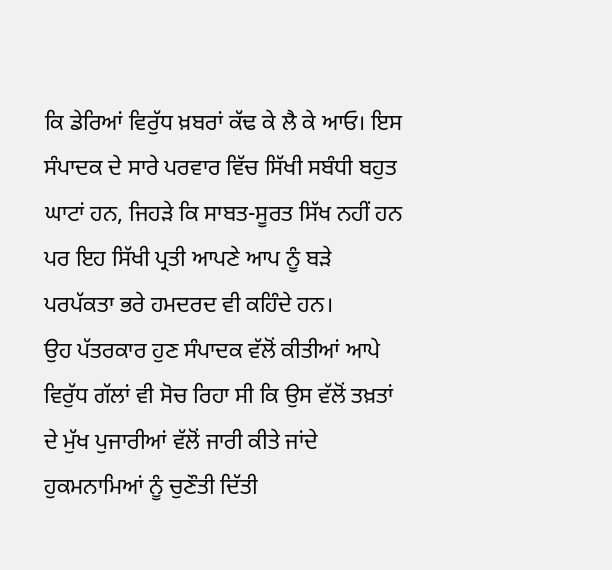ਕਿ ਡੇਰਿਆਂ ਵਿਰੁੱਧ ਖ਼ਬਰਾਂ ਕੱਢ ਕੇ ਲੈ ਕੇ ਆਓ। ਇਸ ਸੰਪਾਦਕ ਦੇ ਸਾਰੇ ਪਰਵਾਰ ਵਿੱਚ ਸਿੱਖੀ ਸਬੰਧੀ ਬਹੁਤ ਘਾਟਾਂ ਹਨ, ਜਿਹੜੇ ਕਿ ਸਾਬਤ-ਸੂਰਤ ਸਿੱਖ ਨਹੀਂ ਹਨ ਪਰ ਇਹ ਸਿੱਖੀ ਪ੍ਰਤੀ ਆਪਣੇ ਆਪ ਨੂੰ ਬੜੇ ਪਰਪੱਕਤਾ ਭਰੇ ਹਮਦਰਦ ਵੀ ਕਹਿੰਦੇ ਹਨ।
ਉਹ ਪੱਤਰਕਾਰ ਹੁਣ ਸੰਪਾਦਕ ਵੱਲੋਂ ਕੀਤੀਆਂ ਆਪੇ ਵਿਰੁੱਧ ਗੱਲਾਂ ਵੀ ਸੋਚ ਰਿਹਾ ਸੀ ਕਿ ਉਸ ਵੱਲੋਂ ਤਖ਼ਤਾਂ ਦੇ ਮੁੱਖ ਪੁਜਾਰੀਆਂ ਵੱਲੋਂ ਜਾਰੀ ਕੀਤੇ ਜਾਂਦੇ ਹੁਕਮਨਾਮਿਆਂ ਨੂੰ ਚੁਣੌਤੀ ਦਿੱਤੀ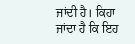ਜਾਂਦੀ ਹੈ। ਕਿਹਾ ਜਾਂਦਾ ਹੈ ਕਿ ਇਹ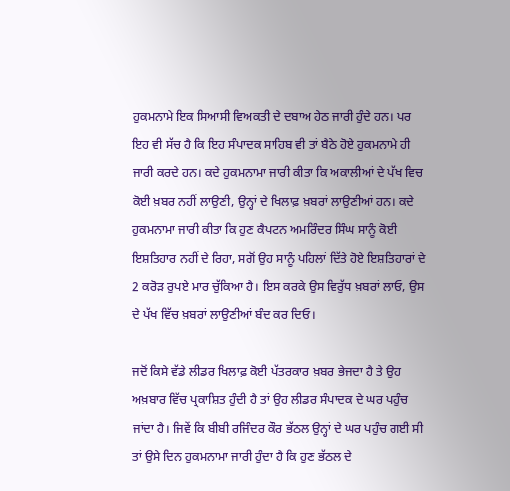ਹੁਕਮਨਾਮੇ ਇਕ ਸਿਆਸੀ ਵਿਅਕਤੀ ਦੇ ਦਬਾਅ ਹੇਠ ਜਾਰੀ ਹੁੰਦੇ ਹਨ। ਪਰ ਇਹ ਵੀ ਸੱਚ ਹੈ ਕਿ ਇਹ ਸੰਪਾਦਕ ਸਾਹਿਬ ਵੀ ਤਾਂ ਬੈਠੇ ਹੋਏ ਹੁਕਮਨਾਮੇ ਹੀ ਜਾਰੀ ਕਰਦੇ ਹਨ। ਕਦੇ ਹੁਕਮਨਾਮਾ ਜਾਰੀ ਕੀਤਾ ਕਿ ਅਕਾਲੀਆਂ ਦੇ ਪੱਖ ਵਿਚ ਕੋਈ ਖ਼ਬਰ ਨਹੀਂ ਲਾਉਣੀ, ਉਨ੍ਹਾਂ ਦੇ ਖਿਲਾਫ਼ ਖ਼ਬਰਾਂ ਲਾਉਣੀਆਂ ਹਨ। ਕਦੇ ਹੁਕਮਨਾਮਾ ਜਾਰੀ ਕੀਤਾ ਕਿ ਹੁਣ ਕੈਪਟਨ ਅਮਰਿੰਦਰ ਸਿੰਘ ਸਾਨੂੰ ਕੋਈ ਇਸ਼ਤਿਹਾਰ ਨਹੀਂ ਦੇ ਰਿਹਾ, ਸਗੋਂ ਉਹ ਸਾਨੂੰ ਪਹਿਲਾਂ ਦਿੱਤੇ ਹੋਏ ਇਸ਼ਤਿਹਾਰਾਂ ਦੇ 2 ਕਰੋੜ ਰੁਪਏ ਮਾਰ ਚੁੱਕਿਆ ਹੈ। ਇਸ ਕਰਕੇ ਉਸ ਵਿਰੁੱਧ ਖ਼ਬਰਾਂ ਲਾਓ, ਉਸ ਦੇ ਪੱਖ ਵਿੱਚ ਖ਼ਬਰਾਂ ਲਾਉਣੀਆਂ ਬੰਦ ਕਰ ਦਿਓ।

ਜਦੋਂ ਕਿਸੇ ਵੱਡੇ ਲੀਡਰ ਖਿਲਾਫ਼ ਕੋਈ ਪੱਤਰਕਾਰ ਖ਼ਬਰ ਭੇਜਦਾ ਹੈ ਤੇ ਉਹ ਅਖ਼ਬਾਰ ਵਿੱਚ ਪ੍ਰਕਾਸ਼ਿਤ ਹੁੰਦੀ ਹੈ ਤਾਂ ਉਹ ਲੀਡਰ ਸੰਪਾਦਕ ਦੇ ਘਰ ਪਹੁੰਚ ਜਾਂਦਾ ਹੈ। ਜਿਵੇਂ ਕਿ ਬੀਬੀ ਰਜਿੰਦਰ ਕੌਰ ਭੱਠਲ ਉਨ੍ਹਾਂ ਦੇ ਘਰ ਪਹੁੰਚ ਗਈ ਸੀ ਤਾਂ ਉਸੇ ਦਿਨ ਹੁਕਮਨਾਮਾ ਜਾਰੀ ਹੁੰਦਾ ਹੈ ਕਿ ਹੁਣ ਭੱਠਲ ਦੇ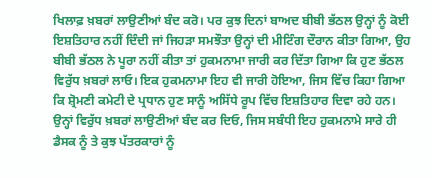ਖਿਲਾਫ਼ ਖ਼ਬਰਾਂ ਲਾਉਣੀਆਂ ਬੰਦ ਕਰੋ। ਪਰ ਕੁਝ ਦਿਨਾਂ ਬਾਅਦ ਬੀਬੀ ਭੱਠਲ ਉਨ੍ਹਾਂ ਨੂੰ ਕੋਈ ਇਸ਼ਤਿਹਾਰ ਨਹੀਂ ਦਿੰਦੀ ਜਾਂ ਜਿਹੜਾ ਸਮਝੌਤਾ ਉਨ੍ਹਾਂ ਦੀ ਮੀਟਿੰਗ ਦੌਰਾਨ ਕੀਤਾ ਗਿਆ, ਉਹ ਬੀਬੀ ਭੱਠਲ ਨੇ ਪੂਰਾ ਨਹੀਂ ਕੀਤਾ ਤਾਂ ਹੁਕਮਨਾਮਾ ਜਾਰੀ ਕਰ ਦਿੱਤਾ ਗਿਆ ਕਿ ਹੁਣ ਭੱਠਲ ਵਿਰੁੱਧ ਖ਼ਬਰਾਂ ਲਾਓ। ਇਕ ਹੁਕਮਨਾਮਾ ਇਹ ਵੀ ਜਾਰੀ ਹੋਇਆ, ਜਿਸ ਵਿੱਚ ਕਿਹਾ ਗਿਆ ਕਿ ਸ਼੍ਰੋਮਣੀ ਕਮੇਟੀ ਦੇ ਪ੍ਰਧਾਨ ਹੁਣ ਸਾਨੂੰ ਅਸਿੱਧੇ ਰੂਪ ਵਿੱਚ ਇਸ਼ਤਿਹਾਰ ਦਿਵਾ ਰਹੇ ਹਨ। ਉਨ੍ਹਾਂ ਵਿਰੁੱਧ ਖ਼ਬਰਾਂ ਲਾਉਣੀਆਂ ਬੰਦ ਕਰ ਦਿਓ, ਜਿਸ ਸਬੰਧੀ ਇਹ ਹੁਕਮਨਾਮੇ ਸਾਰੇ ਹੀ ਡੈਸਕ ਨੂੰ ਤੇ ਕੁਝ ਪੱਤਰਕਾਰਾਂ ਨੂੰ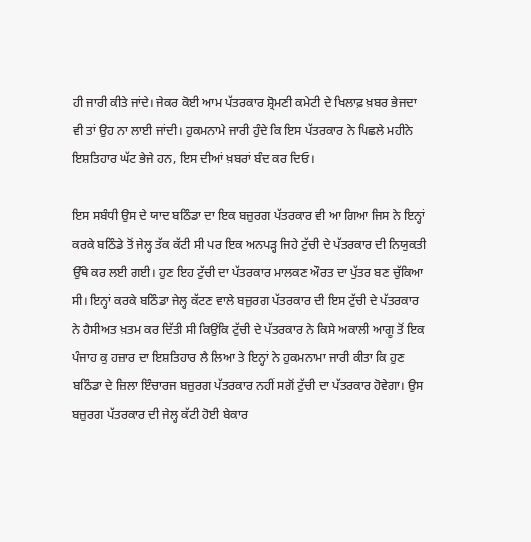ਹੀ ਜਾਰੀ ਕੀਤੇ ਜਾਂਦੇ। ਜੇਕਰ ਕੋਈ ਆਮ ਪੱਤਰਕਾਰ ਸ਼੍ਰੋਮਣੀ ਕਮੇਟੀ ਦੇ ਖਿਲਾਫ਼ ਖ਼ਬਰ ਭੇਜਦਾ ਵੀ ਤਾਂ ਉਹ ਨਾ ਲਾਈ ਜਾਂਦੀ। ਹੁਕਮਨਾਮੇ ਜਾਰੀ ਹੁੰਦੇ ਕਿ ਇਸ ਪੱਤਰਕਾਰ ਨੇ ਪਿਛਲੇ ਮਹੀਨੇ ਇਸ਼ਤਿਹਾਰ ਘੱਟ ਭੇਜੇ ਹਨ, ਇਸ ਦੀਆਂ ਖ਼ਬਰਾਂ ਬੰਦ ਕਰ ਦਿਓ।

ਇਸ ਸਬੰਧੀ ਉਸ ਦੇ ਯਾਦ ਬਠਿੰਡਾ ਦਾ ਇਕ ਬਜ਼ੁਰਗ ਪੱਤਰਕਾਰ ਵੀ ਆ ਗਿਆ ਜਿਸ ਨੇ ਇਨ੍ਹਾਂ ਕਰਕੇ ਬਠਿੰਡੇ ਤੋਂ ਜੇਲ੍ਹ ਤੱਕ ਕੱਟੀ ਸੀ ਪਰ ਇਕ ਅਨਪੜ੍ਹ ਜਿਹੇ ਟੁੱਚੀ ਦੇ ਪੱਤਰਕਾਰ ਦੀ ਨਿਯੁਕਤੀ ਉੱਥੇ ਕਰ ਲਈ ਗਈ। ਹੁਣ ਇਹ ਟੁੱਚੀ ਦਾ ਪੱਤਰਕਾਰ ਮਾਲਕਣ ਔਰਤ ਦਾ ਪੁੱਤਰ ਬਣ ਚੁੱਕਿਆ ਸੀ। ਇਨ੍ਹਾਂ ਕਰਕੇ ਬਠਿੰਡਾ ਜੇਲ੍ਹ ਕੱਟਣ ਵਾਲੇ ਬਜ਼ੁਰਗ ਪੱਤਰਕਾਰ ਦੀ ਇਸ ਟੁੱਚੀ ਦੇ ਪੱਤਰਕਾਰ ਨੇ ਹੈਸੀਅਤ ਖ਼ਤਮ ਕਰ ਦਿੱਤੀ ਸੀ ਕਿਉਂਕਿ ਟੁੱਚੀ ਦੇ ਪੱਤਰਕਾਰ ਨੇ ਕਿਸੇ ਅਕਾਲੀ ਆਗੂ ਤੋਂ ਇਕ ਪੰਜਾਹ ਕੁ ਹਜ਼ਾਰ ਦਾ ਇਸ਼ਤਿਹਾਰ ਲੈ ਲਿਆ ਤੇ ਇਨ੍ਹਾਂ ਨੇ ਹੁਕਮਨਾਮਾ ਜਾਰੀ ਕੀਤਾ ਕਿ ਹੁਣ ਬਠਿੰਡਾ ਦੇ ਜ਼ਿਲਾ ਇੰਚਾਰਜ ਬਜ਼ੁਰਗ ਪੱਤਰਕਾਰ ਨਹੀਂ ਸਗੋਂ ਟੁੱਚੀ ਦਾ ਪੱਤਰਕਾਰ ਹੋਵੇਗਾ। ਉਸ ਬਜ਼ੁਰਗ ਪੱਤਰਕਾਰ ਦੀ ਜੇਲ੍ਹ ਕੱਟੀ ਹੋਈ ਬੇਕਾਰ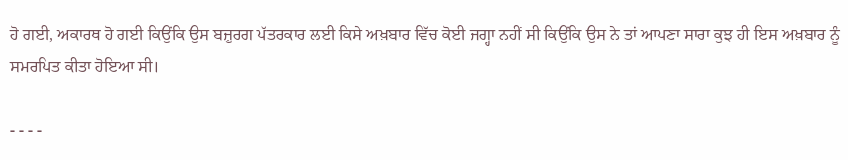ਹੋ ਗਈ, ਅਕਾਰਥ ਹੋ ਗਈ ਕਿਉਂਕਿ ਉਸ ਬਜ਼ੁਰਗ ਪੱਤਰਕਾਰ ਲਈ ਕਿਸੇ ਅਖ਼ਬਾਰ ਵਿੱਚ ਕੋਈ ਜਗ੍ਹਾ ਨਹੀਂ ਸੀ ਕਿਉਂਕਿ ਉਸ ਨੇ ਤਾਂ ਆਪਣਾ ਸਾਰਾ ਕੁਝ ਹੀ ਇਸ ਅਖ਼ਬਾਰ ਨੂੰ ਸਮਰਪਿਤ ਕੀਤਾ ਹੋਇਆ ਸੀ।

- - - -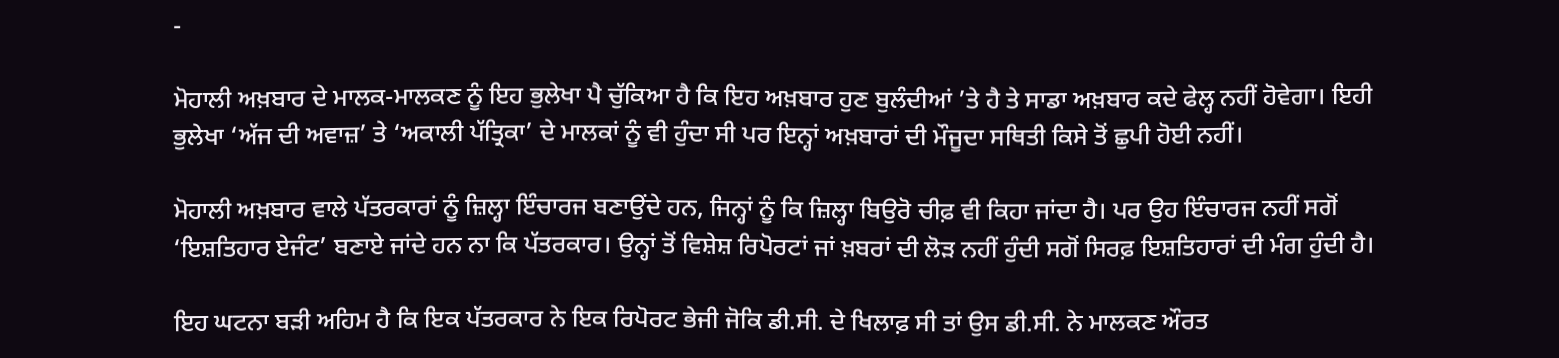-

ਮੋਹਾਲੀ ਅਖ਼ਬਾਰ ਦੇ ਮਾਲਕ-ਮਾਲਕਣ ਨੂੰ ਇਹ ਭੁਲੇਖਾ ਪੈ ਚੁੱਕਿਆ ਹੈ ਕਿ ਇਹ ਅਖ਼ਬਾਰ ਹੁਣ ਬੁਲੰਦੀਆਂ ’ਤੇ ਹੈ ਤੇ ਸਾਡਾ ਅਖ਼ਬਾਰ ਕਦੇ ਫੇਲ੍ਹ ਨਹੀਂ ਹੋਵੇਗਾ। ਇਹੀ ਭੁਲੇਖਾ ‘ਅੱਜ ਦੀ ਅਵਾਜ਼’ ਤੇ ‘ਅਕਾਲੀ ਪੱਤ੍ਰਿਕਾ’ ਦੇ ਮਾਲਕਾਂ ਨੂੰ ਵੀ ਹੁੰਦਾ ਸੀ ਪਰ ਇਨ੍ਹਾਂ ਅਖ਼ਬਾਰਾਂ ਦੀ ਮੌਜੂਦਾ ਸਥਿਤੀ ਕਿਸੇ ਤੋਂ ਛੁਪੀ ਹੋਈ ਨਹੀਂ।

ਮੋਹਾਲੀ ਅਖ਼ਬਾਰ ਵਾਲੇ ਪੱਤਰਕਾਰਾਂ ਨੂੰ ਜ਼ਿਲ੍ਹਾ ਇੰਚਾਰਜ ਬਣਾਉਂਦੇ ਹਨ, ਜਿਨ੍ਹਾਂ ਨੂੰ ਕਿ ਜ਼ਿਲ੍ਹਾ ਬਿਉਰੋ ਚੀਫ਼ ਵੀ ਕਿਹਾ ਜਾਂਦਾ ਹੈ। ਪਰ ਉਹ ਇੰਚਾਰਜ ਨਹੀਂ ਸਗੋਂ ‘ਇਸ਼ਤਿਹਾਰ ਏਜੰਟ’ ਬਣਾਏ ਜਾਂਦੇ ਹਨ ਨਾ ਕਿ ਪੱਤਰਕਾਰ। ਉਨ੍ਹਾਂ ਤੋਂ ਵਿਸ਼ੇਸ਼ ਰਿਪੋਰਟਾਂ ਜਾਂ ਖ਼ਬਰਾਂ ਦੀ ਲੋੜ ਨਹੀਂ ਹੁੰਦੀ ਸਗੋਂ ਸਿਰਫ਼ ਇਸ਼ਤਿਹਾਰਾਂ ਦੀ ਮੰਗ ਹੁੰਦੀ ਹੈ।

ਇਹ ਘਟਨਾ ਬੜੀ ਅਹਿਮ ਹੈ ਕਿ ਇਕ ਪੱਤਰਕਾਰ ਨੇ ਇਕ ਰਿਪੋਰਟ ਭੇਜੀ ਜੋਕਿ ਡੀ.ਸੀ. ਦੇ ਖਿਲਾਫ਼ ਸੀ ਤਾਂ ਉਸ ਡੀ.ਸੀ. ਨੇ ਮਾਲਕਣ ਔਰਤ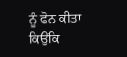ਨੂੰ ਫੋਨ ਕੀਤਾ ਕਿਉਂਕਿ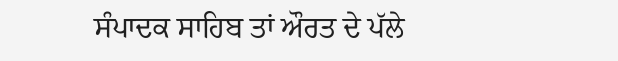ਸੰਪਾਦਕ ਸਾਹਿਬ ਤਾਂ ਔਰਤ ਦੇ ਪੱਲੇ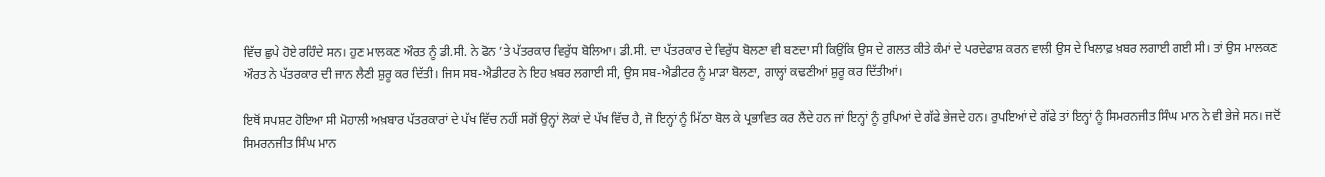ਵਿੱਚ ਛੁਪੇ ਹੋਏ ਰਹਿੰਦੇ ਸਨ। ਹੁਣ ਮਾਲਕਣ ਔਰਤ ਨੂੰ ਡੀ.ਸੀ. ਨੇ ਫੋਨ ’ਤੇ ਪੱਤਰਕਾਰ ਵਿਰੁੱਧ ਬੋਲਿਆ। ਡੀ.ਸੀ. ਦਾ ਪੱਤਰਕਾਰ ਦੇ ਵਿਰੁੱਧ ਬੋਲਣਾ ਵੀ ਬਣਦਾ ਸੀ ਕਿਉਂਕਿ ਉਸ ਦੇ ਗਲਤ ਕੀਤੇ ਕੰਮਾਂ ਦੇ ਪਰਦੇਫਾਸ਼ ਕਰਨ ਵਾਲੀ ਉਸ ਦੇ ਖਿਲਾਫ਼ ਖ਼ਬਰ ਲਗਾਈ ਗਈ ਸੀ। ਤਾਂ ਉਸ ਮਾਲਕਣ ਔਰਤ ਨੇ ਪੱਤਰਕਾਰ ਦੀ ਜਾਨ ਲੈਣੀ ਸ਼ੁਰੂ ਕਰ ਦਿੱਤੀ। ਜਿਸ ਸਬ-ਐਡੀਟਰ ਨੇ ਇਹ ਖ਼ਬਰ ਲਗਾਈ ਸੀ, ਉਸ ਸਬ-ਐਡੀਟਰ ਨੂੰ ਮਾੜਾ ਬੋਲਣਾ, ਗਾਲ੍ਹਾਂ ਕਢਣੀਆਂ ਸ਼ੁਰੂ ਕਰ ਦਿੱਤੀਆਂ।

ਇਥੋਂ ਸਪਸ਼ਟ ਹੋਇਆ ਸੀ ਮੋਹਾਲੀ ਅਖ਼ਬਾਰ ਪੱਤਰਕਾਰਾਂ ਦੇ ਪੱਖ ਵਿੱਚ ਨਹੀਂ ਸਗੋਂ ਉਨ੍ਹਾਂ ਲੋਕਾਂ ਦੇ ਪੱਖ ਵਿੱਚ ਹੈ, ਜੋ ਇਨ੍ਹਾਂ ਨੂੰ ਮਿੱਠਾ ਬੋਲ ਕੇ ਪ੍ਰਭਾਵਿਤ ਕਰ ਲੈਂਦੇ ਹਨ ਜਾਂ ਇਨ੍ਹਾਂ ਨੂੰ ਰੁਪਿਆਂ ਦੇ ਗੱਫੇ ਭੇਜਦੇ ਹਨ। ਰੁਪਇਆਂ ਦੇ ਗੱਫੇ ਤਾਂ ਇਨ੍ਹਾਂ ਨੂੰ ਸਿਮਰਨਜੀਤ ਸਿੰਘ ਮਾਨ ਨੇ ਵੀ ਭੇਜੇ ਸਨ। ਜਦੋਂ ਸਿਮਰਨਜੀਤ ਸਿੰਘ ਮਾਨ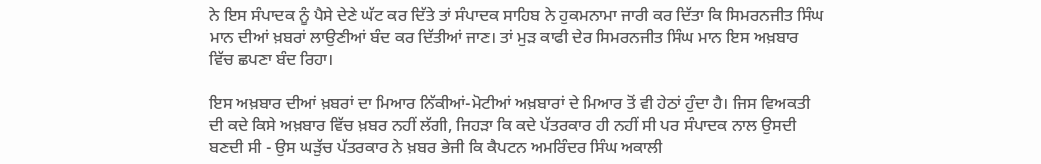ਨੇ ਇਸ ਸੰਪਾਦਕ ਨੂੰ ਪੈਸੇ ਦੇਣੇ ਘੱਟ ਕਰ ਦਿੱਤੇ ਤਾਂ ਸੰਪਾਦਕ ਸਾਹਿਬ ਨੇ ਹੁਕਮਨਾਮਾ ਜਾਰੀ ਕਰ ਦਿੱਤਾ ਕਿ ਸਿਮਰਨਜੀਤ ਸਿੰਘ ਮਾਨ ਦੀਆਂ ਖ਼ਬਰਾਂ ਲਾਉਣੀਆਂ ਬੰਦ ਕਰ ਦਿੱਤੀਆਂ ਜਾਣ। ਤਾਂ ਮੁੜ ਕਾਫੀ ਦੇਰ ਸਿਮਰਨਜੀਤ ਸਿੰਘ ਮਾਨ ਇਸ ਅਖ਼ਬਾਰ ਵਿੱਚ ਛਪਣਾ ਬੰਦ ਰਿਹਾ।

ਇਸ ਅਖ਼ਬਾਰ ਦੀਆਂ ਖ਼ਬਰਾਂ ਦਾ ਮਿਆਰ ਨਿੱਕੀਆਂ-ਮੋਟੀਆਂ ਅਖ਼ਬਾਰਾਂ ਦੇ ਮਿਆਰ ਤੋਂ ਵੀ ਹੇਠਾਂ ਹੁੰਦਾ ਹੈ। ਜਿਸ ਵਿਅਕਤੀ ਦੀ ਕਦੇ ਕਿਸੇ ਅਖ਼ਬਾਰ ਵਿੱਚ ਖ਼ਬਰ ਨਹੀਂ ਲੱਗੀ, ਜਿਹੜਾ ਕਿ ਕਦੇ ਪੱਤਰਕਾਰ ਹੀ ਨਹੀਂ ਸੀ ਪਰ ਸੰਪਾਦਕ ਨਾਲ ਉਸਦੀ ਬਣਦੀ ਸੀ - ਉਸ ਘੜੁੱਚ ਪੱਤਰਕਾਰ ਨੇ ਖ਼ਬਰ ਭੇਜੀ ਕਿ ਕੈਪਟਨ ਅਮਰਿੰਦਰ ਸਿੰਘ ਅਕਾਲੀ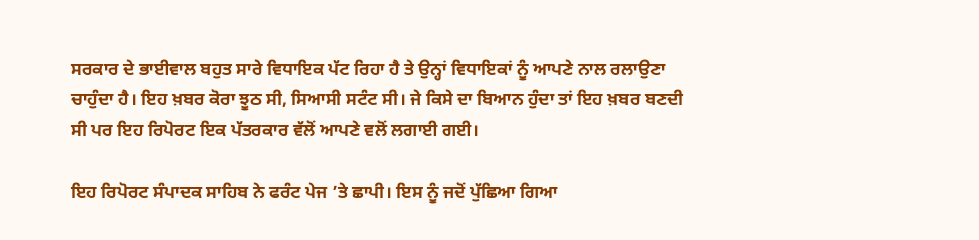ਸਰਕਾਰ ਦੇ ਭਾਈਵਾਲ ਬਹੁਤ ਸਾਰੇ ਵਿਧਾਇਕ ਪੱਟ ਰਿਹਾ ਹੈ ਤੇ ਉਨ੍ਹਾਂ ਵਿਧਾਇਕਾਂ ਨੂੰ ਆਪਣੇ ਨਾਲ ਰਲਾਉਣਾ ਚਾਹੁੰਦਾ ਹੈ। ਇਹ ਖ਼ਬਰ ਕੋਰਾ ਝੂਠ ਸੀ, ਸਿਆਸੀ ਸਟੰਟ ਸੀ। ਜੇ ਕਿਸੇ ਦਾ ਬਿਆਨ ਹੁੰਦਾ ਤਾਂ ਇਹ ਖ਼ਬਰ ਬਣਦੀ ਸੀ ਪਰ ਇਹ ਰਿਪੋਰਟ ਇਕ ਪੱਤਰਕਾਰ ਵੱਲੋਂ ਆਪਣੇ ਵਲੋਂ ਲਗਾਈ ਗਈ।

ਇਹ ਰਿਪੋਰਟ ਸੰਪਾਦਕ ਸਾਹਿਬ ਨੇ ਫਰੰਟ ਪੇਜ ’ਤੇ ਛਾਪੀ। ਇਸ ਨੂੰ ਜਦੋਂ ਪੁੱਛਿਆ ਗਿਆ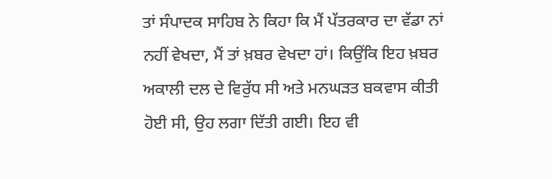ਤਾਂ ਸੰਪਾਦਕ ਸਾਹਿਬ ਨੇ ਕਿਹਾ ਕਿ ਮੈਂ ਪੱਤਰਕਾਰ ਦਾ ਵੱਡਾ ਨਾਂ ਨਹੀਂ ਵੇਖਦਾ, ਮੈਂ ਤਾਂ ਖ਼ਬਰ ਵੇਖਦਾ ਹਾਂ। ਕਿਉਂਕਿ ਇਹ ਖ਼ਬਰ ਅਕਾਲੀ ਦਲ ਦੇ ਵਿਰੁੱਧ ਸੀ ਅਤੇ ਮਨਘੜਤ ਬਕਵਾਸ ਕੀਤੀ ਹੋਈ ਸੀ, ਉਹ ਲਗਾ ਦਿੱਤੀ ਗਈ। ਇਹ ਵੀ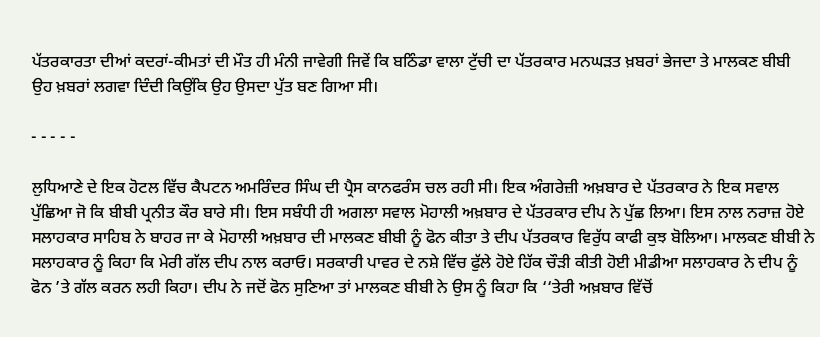ਪੱਤਰਕਾਰਤਾ ਦੀਆਂ ਕਦਰਾਂ-ਕੀਮਤਾਂ ਦੀ ਮੌਤ ਹੀ ਮੰਨੀ ਜਾਵੇਗੀ ਜਿਵੇਂ ਕਿ ਬਠਿੰਡਾ ਵਾਲਾ ਟੁੱਚੀ ਦਾ ਪੱਤਰਕਾਰ ਮਨਘੜਤ ਖ਼ਬਰਾਂ ਭੇਜਦਾ ਤੇ ਮਾਲਕਣ ਬੀਬੀ ਉਹ ਖ਼ਬਰਾਂ ਲਗਵਾ ਦਿੰਦੀ ਕਿਉਂਕਿ ਉਹ ਉਸਦਾ ਪੁੱਤ ਬਣ ਗਿਆ ਸੀ।

- - - - -

ਲੁਧਿਆਣੇ ਦੇ ਇਕ ਹੋਟਲ ਵਿੱਚ ਕੈਪਟਨ ਅਮਰਿੰਦਰ ਸਿੰਘ ਦੀ ਪ੍ਰੈਸ ਕਾਨਫਰੰਸ ਚਲ ਰਹੀ ਸੀ। ਇਕ ਅੰਗਰੇਜ਼ੀ ਅਖ਼ਬਾਰ ਦੇ ਪੱਤਰਕਾਰ ਨੇ ਇਕ ਸਵਾਲ ਪੁੱਛਿਆ ਜੋ ਕਿ ਬੀਬੀ ਪ੍ਰਨੀਤ ਕੌਰ ਬਾਰੇ ਸੀ। ਇਸ ਸਬੰਧੀ ਹੀ ਅਗਲਾ ਸਵਾਲ ਮੋਹਾਲੀ ਅਖ਼ਬਾਰ ਦੇ ਪੱਤਰਕਾਰ ਦੀਪ ਨੇ ਪੁੱਛ ਲਿਆ। ਇਸ ਨਾਲ ਨਰਾਜ਼ ਹੋਏ ਸਲਾਹਕਾਰ ਸਾਹਿਬ ਨੇ ਬਾਹਰ ਜਾ ਕੇ ਮੋਹਾਲੀ ਅਖ਼ਬਾਰ ਦੀ ਮਾਲਕਣ ਬੀਬੀ ਨੂੰ ਫੋਨ ਕੀਤਾ ਤੇ ਦੀਪ ਪੱਤਰਕਾਰ ਵਿਰੁੱਧ ਕਾਫੀ ਕੁਝ ਬੋਲਿਆ। ਮਾਲਕਣ ਬੀਬੀ ਨੇ ਸਲਾਹਕਾਰ ਨੂੰ ਕਿਹਾ ਕਿ ਮੇਰੀ ਗੱਲ ਦੀਪ ਨਾਲ ਕਰਾਓ। ਸਰਕਾਰੀ ਪਾਵਰ ਦੇ ਨਸ਼ੇ ਵਿੱਚ ਫੁੱਲੇ ਹੋਏ ਹਿੱਕ ਚੌੜੀ ਕੀਤੀ ਹੋਈ ਮੀਡੀਆ ਸਲਾਹਕਾਰ ਨੇ ਦੀਪ ਨੂੰ ਫੋਨ ’ਤੇ ਗੱਲ ਕਰਨ ਲਹੀ ਕਿਹਾ। ਦੀਪ ਨੇ ਜਦੋਂ ਫੋਨ ਸੁਣਿਆ ਤਾਂ ਮਾਲਕਣ ਬੀਬੀ ਨੇ ਉਸ ਨੂੰ ਕਿਹਾ ਕਿ ‘‘ਤੇਰੀ ਅਖ਼ਬਾਰ ਵਿੱਚੋਂ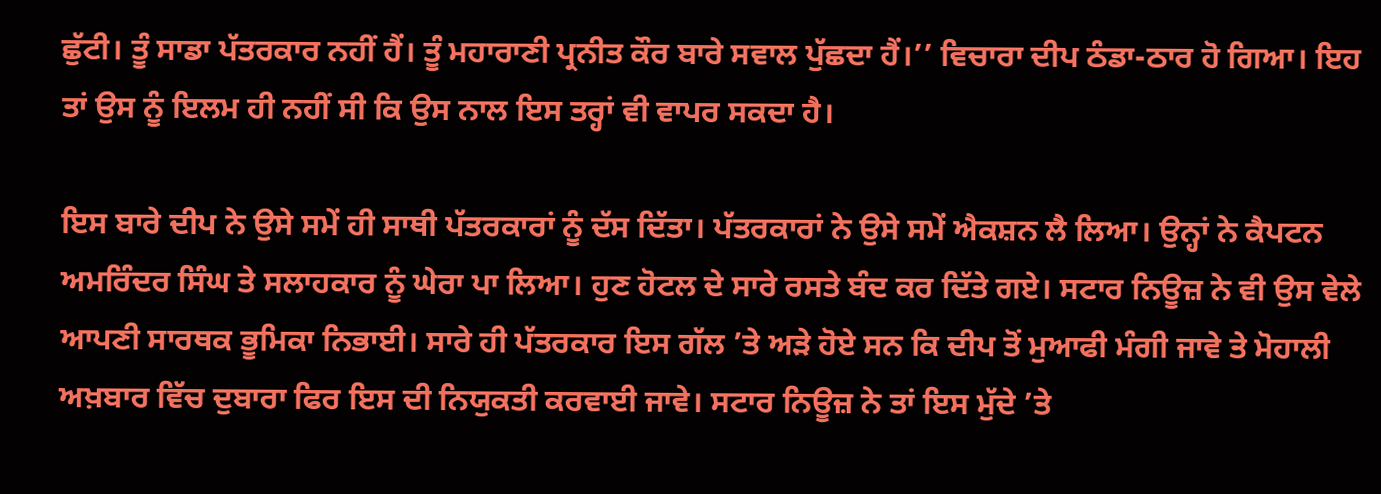ਛੁੱਟੀ। ਤੂੰ ਸਾਡਾ ਪੱਤਰਕਾਰ ਨਹੀਂ ਹੈਂ। ਤੂੰ ਮਹਾਰਾਣੀ ਪ੍ਰਨੀਤ ਕੌਰ ਬਾਰੇ ਸਵਾਲ ਪੁੱਛਦਾ ਹੈਂ।’’ ਵਿਚਾਰਾ ਦੀਪ ਠੰਡਾ-ਠਾਰ ਹੋ ਗਿਆ। ਇਹ ਤਾਂ ਉਸ ਨੂੰ ਇਲਮ ਹੀ ਨਹੀਂ ਸੀ ਕਿ ਉਸ ਨਾਲ ਇਸ ਤਰ੍ਹਾਂ ਵੀ ਵਾਪਰ ਸਕਦਾ ਹੈ।

ਇਸ ਬਾਰੇ ਦੀਪ ਨੇ ਉਸੇ ਸਮੇਂ ਹੀ ਸਾਥੀ ਪੱਤਰਕਾਰਾਂ ਨੂੰ ਦੱਸ ਦਿੱਤਾ। ਪੱਤਰਕਾਰਾਂ ਨੇ ਉਸੇ ਸਮੇਂ ਐਕਸ਼ਨ ਲੈ ਲਿਆ। ਉਨ੍ਹਾਂ ਨੇ ਕੈਪਟਨ ਅਮਰਿੰਦਰ ਸਿੰਘ ਤੇ ਸਲਾਹਕਾਰ ਨੂੰ ਘੇਰਾ ਪਾ ਲਿਆ। ਹੁਣ ਹੋਟਲ ਦੇ ਸਾਰੇ ਰਸਤੇ ਬੰਦ ਕਰ ਦਿੱਤੇ ਗਏ। ਸਟਾਰ ਨਿਊਜ਼ ਨੇ ਵੀ ਉਸ ਵੇਲੇ ਆਪਣੀ ਸਾਰਥਕ ਭੂਮਿਕਾ ਨਿਭਾਈ। ਸਾਰੇ ਹੀ ਪੱਤਰਕਾਰ ਇਸ ਗੱਲ ’ਤੇ ਅੜੇ ਹੋਏ ਸਨ ਕਿ ਦੀਪ ਤੋਂ ਮੁਆਫੀ ਮੰਗੀ ਜਾਵੇ ਤੇ ਮੋਹਾਲੀ ਅਖ਼ਬਾਰ ਵਿੱਚ ਦੁਬਾਰਾ ਫਿਰ ਇਸ ਦੀ ਨਿਯੁਕਤੀ ਕਰਵਾਈ ਜਾਵੇ। ਸਟਾਰ ਨਿਊਜ਼ ਨੇ ਤਾਂ ਇਸ ਮੁੱਦੇ ’ਤੇ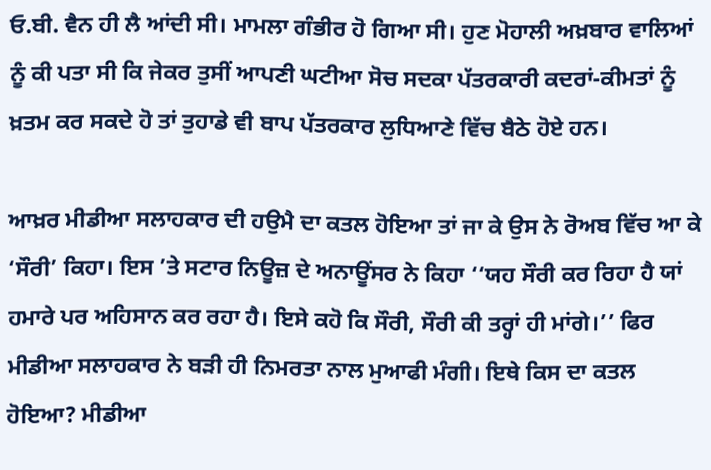ਓ.ਬੀ. ਵੈਨ ਹੀ ਲੈ ਆਂਦੀ ਸੀ। ਮਾਮਲਾ ਗੰਭੀਰ ਹੋ ਗਿਆ ਸੀ। ਹੁਣ ਮੋਹਾਲੀ ਅਖ਼ਬਾਰ ਵਾਲਿਆਂ ਨੂੰ ਕੀ ਪਤਾ ਸੀ ਕਿ ਜੇਕਰ ਤੁਸੀਂ ਆਪਣੀ ਘਟੀਆ ਸੋਚ ਸਦਕਾ ਪੱਤਰਕਾਰੀ ਕਦਰਾਂ-ਕੀਮਤਾਂ ਨੂੰ ਖ਼ਤਮ ਕਰ ਸਕਦੇ ਹੋ ਤਾਂ ਤੁਹਾਡੇ ਵੀ ਬਾਪ ਪੱਤਰਕਾਰ ਲੁਧਿਆਣੇ ਵਿੱਚ ਬੈਠੇ ਹੋਏ ਹਨ।

ਆਖ਼ਰ ਮੀਡੀਆ ਸਲਾਹਕਾਰ ਦੀ ਹਉਮੈ ਦਾ ਕਤਲ ਹੋਇਆ ਤਾਂ ਜਾ ਕੇ ਉਸ ਨੇ ਰੋਅਬ ਵਿੱਚ ਆ ਕੇ ‘ਸੌਰੀ’ ਕਿਹਾ। ਇਸ ’ਤੇ ਸਟਾਰ ਨਿਊਜ਼ ਦੇ ਅਨਾਊਂਸਰ ਨੇ ਕਿਹਾ ‘‘ਯਹ ਸੌਰੀ ਕਰ ਰਿਹਾ ਹੈ ਯਾਂ ਹਮਾਰੇ ਪਰ ਅਹਿਸਾਨ ਕਰ ਰਹਾ ਹੈ। ਇਸੇ ਕਹੋ ਕਿ ਸੌਰੀ, ਸੌਰੀ ਕੀ ਤਰ੍ਹਾਂ ਹੀ ਮਾਂਗੇ।’’ ਫਿਰ ਮੀਡੀਆ ਸਲਾਹਕਾਰ ਨੇ ਬੜੀ ਹੀ ਨਿਮਰਤਾ ਨਾਲ ਮੁਆਫੀ ਮੰਗੀ। ਇਥੇ ਕਿਸ ਦਾ ਕਤਲ ਹੋਇਆ? ਮੀਡੀਆ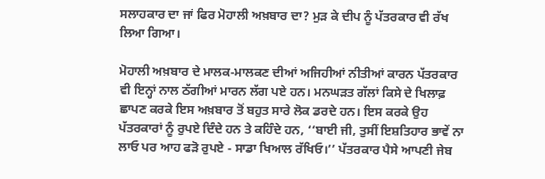ਸਲਾਹਕਾਰ ਦਾ ਜਾਂ ਫਿਰ ਮੋਹਾਲੀ ਅਖ਼ਬਾਰ ਦਾ? ਮੁੜ ਕੇ ਦੀਪ ਨੂੰ ਪੱਤਰਕਾਰ ਵੀ ਰੱਖ ਲਿਆ ਗਿਆ।

ਮੋਹਾਲੀ ਅਖ਼ਬਾਰ ਦੇ ਮਾਲਕ-ਮਾਲਕਣ ਦੀਆਂ ਅਜਿਹੀਆਂ ਨੀਤੀਆਂ ਕਾਰਨ ਪੱਤਰਕਾਰ ਵੀ ਇਨ੍ਹਾਂ ਨਾਲ ਠੱਗੀਆਂ ਮਾਰਨ ਲੱਗ ਪਏ ਹਨ। ਮਨਘੜਤ ਗੱਲਾਂ ਕਿਸੇ ਦੇ ਖਿਲਾਫ਼ ਛਾਪਣ ਕਰਕੇ ਇਸ ਅਖ਼ਬਾਰ ਤੋਂ ਬਹੁਤ ਸਾਰੇ ਲੋਕ ਡਰਦੇ ਹਨ। ਇਸ ਕਰਕੇ ਉਹ ਪੱਤਰਕਾਰਾਂ ਨੂੰ ਰੁਪਏ ਦਿੰਦੇ ਹਨ ਤੇ ਕਹਿੰਦੇ ਹਨ, ‘‘ਬਾਈ ਜੀ, ਤੁਸੀਂ ਇਸ਼ਤਿਹਾਰ ਭਾਵੇਂ ਨਾ ਲਾਓ ਪਰ ਆਹ ਫੜੋ ਰੁਪਏ - ਸਾਡਾ ਖਿਆਲ ਰੱਖਿਓ।’’ ਪੱਤਰਕਾਰ ਪੈਸੇ ਆਪਣੀ ਜੇਬ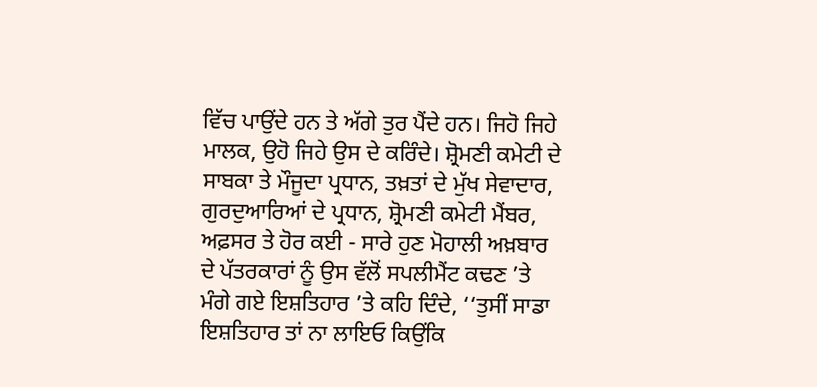ਵਿੱਚ ਪਾਉਂਦੇ ਹਨ ਤੇ ਅੱਗੇ ਤੁਰ ਪੈਂਦੇ ਹਨ। ਜਿਹੋ ਜਿਹੇ ਮਾਲਕ, ਉਹੋ ਜਿਹੇ ਉਸ ਦੇ ਕਰਿੰਦੇ। ਸ਼੍ਰੋਮਣੀ ਕਮੇਟੀ ਦੇ ਸਾਬਕਾ ਤੇ ਮੌਜੂਦਾ ਪ੍ਰਧਾਨ, ਤਖ਼ਤਾਂ ਦੇ ਮੁੱਖ ਸੇਵਾਦਾਰ, ਗੁਰਦੁਆਰਿਆਂ ਦੇ ਪ੍ਰਧਾਨ, ਸ਼੍ਰੋਮਣੀ ਕਮੇਟੀ ਮੈਂਬਰ, ਅਫ਼ਸਰ ਤੇ ਹੋਰ ਕਈ - ਸਾਰੇ ਹੁਣ ਮੋਹਾਲੀ ਅਖ਼ਬਾਰ ਦੇ ਪੱਤਰਕਾਰਾਂ ਨੂੰ ਉਸ ਵੱਲੋਂ ਸਪਲੀਮੈਂਟ ਕਢਣ ’ਤੇ ਮੰਗੇ ਗਏ ਇਸ਼ਤਿਹਾਰ ’ਤੇ ਕਹਿ ਦਿੰਦੇ, ‘‘ਤੁਸੀਂ ਸਾਡਾ ਇਸ਼ਤਿਹਾਰ ਤਾਂ ਨਾ ਲਾਇਓ ਕਿਉਂਕਿ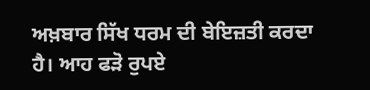ਅਖ਼ਬਾਰ ਸਿੱਖ ਧਰਮ ਦੀ ਬੇਇਜ਼ਤੀ ਕਰਦਾ ਹੈ। ਆਹ ਫੜੋ ਰੁਪਏ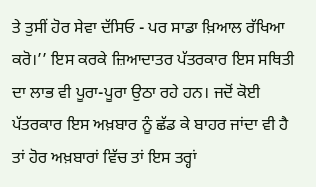ਤੇ ਤੁਸੀਂ ਹੋਰ ਸੇਵਾ ਦੱਸਿਓ - ਪਰ ਸਾਡਾ ਖ਼ਿਆਲ ਰੱਖਿਆ ਕਰੋ।’’ ਇਸ ਕਰਕੇ ਜ਼ਿਆਦਾਤਰ ਪੱਤਰਕਾਰ ਇਸ ਸਥਿਤੀ ਦਾ ਲਾਭ ਵੀ ਪੂਰਾ-ਪੂਰਾ ਉਠਾ ਰਹੇ ਹਨ। ਜਦੋਂ ਕੋਈ ਪੱਤਰਕਾਰ ਇਸ ਅਖ਼ਬਾਰ ਨੂੰ ਛੱਡ ਕੇ ਬਾਹਰ ਜਾਂਦਾ ਵੀ ਹੈ ਤਾਂ ਹੋਰ ਅਖ਼ਬਾਰਾਂ ਵਿੱਚ ਤਾਂ ਇਸ ਤਰ੍ਹਾਂ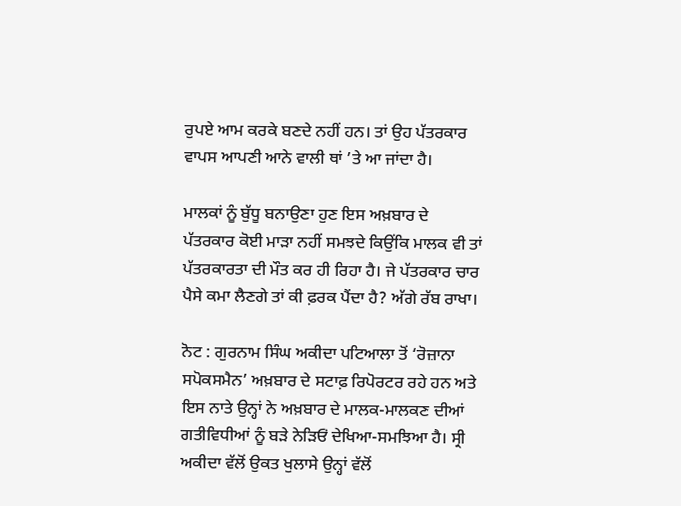ਰੁਪਏ ਆਮ ਕਰਕੇ ਬਣਦੇ ਨਹੀਂ ਹਨ। ਤਾਂ ਉਹ ਪੱਤਰਕਾਰ ਵਾਪਸ ਆਪਣੀ ਆਨੇ ਵਾਲੀ ਥਾਂ ’ਤੇ ਆ ਜਾਂਦਾ ਹੈ।

ਮਾਲਕਾਂ ਨੂੰ ਬੁੱਧੂ ਬਨਾਉਣਾ ਹੁਣ ਇਸ ਅਖ਼ਬਾਰ ਦੇ ਪੱਤਰਕਾਰ ਕੋਈ ਮਾੜਾ ਨਹੀਂ ਸਮਝਦੇ ਕਿਉਂਕਿ ਮਾਲਕ ਵੀ ਤਾਂ ਪੱਤਰਕਾਰਤਾ ਦੀ ਮੌਤ ਕਰ ਹੀ ਰਿਹਾ ਹੈ। ਜੇ ਪੱਤਰਕਾਰ ਚਾਰ ਪੈਸੇ ਕਮਾ ਲੈਣਗੇ ਤਾਂ ਕੀ ਫ਼ਰਕ ਪੈਂਦਾ ਹੈ? ਅੱਗੇ ਰੱਬ ਰਾਖਾ।

ਨੋਟ : ਗੁਰਨਾਮ ਸਿੰਘ ਅਕੀਦਾ ਪਟਿਆਲਾ ਤੋਂ ‘ਰੋਜ਼ਾਨਾ ਸਪੋਕਸਮੈਨ’ ਅਖ਼ਬਾਰ ਦੇ ਸਟਾਫ਼ ਰਿਪੋਰਟਰ ਰਹੇ ਹਨ ਅਤੇ ਇਸ ਨਾਤੇ ਉਨ੍ਹਾਂ ਨੇ ਅਖ਼ਬਾਰ ਦੇ ਮਾਲਕ-ਮਾਲਕਣ ਦੀਆਂ ਗਤੀਵਿਧੀਆਂ ਨੂੰ ਬੜੇ ਨੇੜਿਓਂ ਦੇਖਿਆ-ਸਮਝਿਆ ਹੈ। ਸ੍ਰੀ ਅਕੀਦਾ ਵੱਲੋਂ ਉਕਤ ਖੁਲਾਸੇ ਉਨ੍ਹਾਂ ਵੱਲੋਂ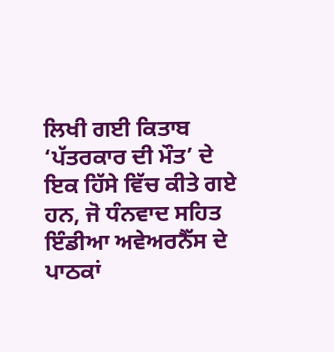ਲਿਖੀ ਗਈ ਕਿਤਾਬ ‘ਪੱਤਰਕਾਰ ਦੀ ਮੌਤ’ ਦੇ ਇਕ ਹਿੱਸੇ ਵਿੱਚ ਕੀਤੇ ਗਏ ਹਨ, ਜੋ ਧੰਨਵਾਦ ਸਹਿਤ ਇੰਡੀਆ ਅਵੇਅਰਨੈੱਸ ਦੇ ਪਾਠਕਾਂ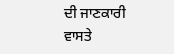ਦੀ ਜਾਣਕਾਰੀ ਵਾਸਤੇ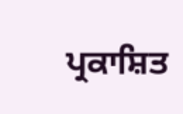ਪ੍ਰਕਾਸ਼ਿਤ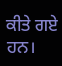ਕੀਤੇ ਗਏ ਹਨ।